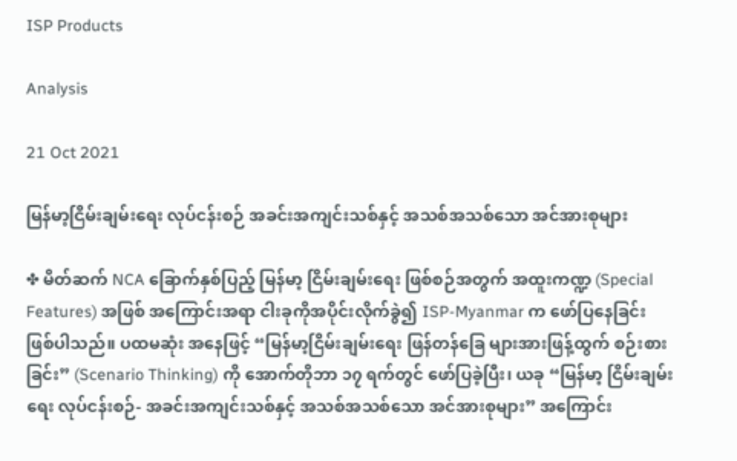ISP Products

Analysis

21 Oct 2021

မြန်မာ့ငြိမ်းချမ်းရေး လုပ်ငန်းစဉ် အခင်းအကျင်းသစ်နှင့် အသစ်အသစ်သော အင်အားစုများ

✤ မိတ်ဆက် NCA ခြောက်နှစ်ပြည့် မြန်မာ့ ငြိမ်းချမ်းရေး ဖြစ်စဉ်အတွက် အထူးကဏ္ဍ (Special Features) အဖြစ် အကြောင်းအရာ ငါးခုကိုအပိုင်းလိုက်ခွဲ၍ ISP-Myanmar က ဖော်ပြနေခြင်း ဖြစ်ပါသည်။ ပထမဆုံး အနေဖြင့် “မြန်မာ့ငြိမ်းချမ်းရေး ဖြန်တန်ခြေ များအားဖြန့်ထွက် စဉ်းစားခြင်း” (Scenario Thinking) ကို အောက်တိုဘာ ၁၇ ရက်တွင် ဖော်ပြခဲ့ပြီး၊ ယခု “မြန်မာ့ ငြိမ်းချမ်းရေး လုပ်ငန်းစဉ်- အခင်းအကျင်းသစ်နှင့် အသစ်အသစ်သော အင်အားစုများ” အကြောင်း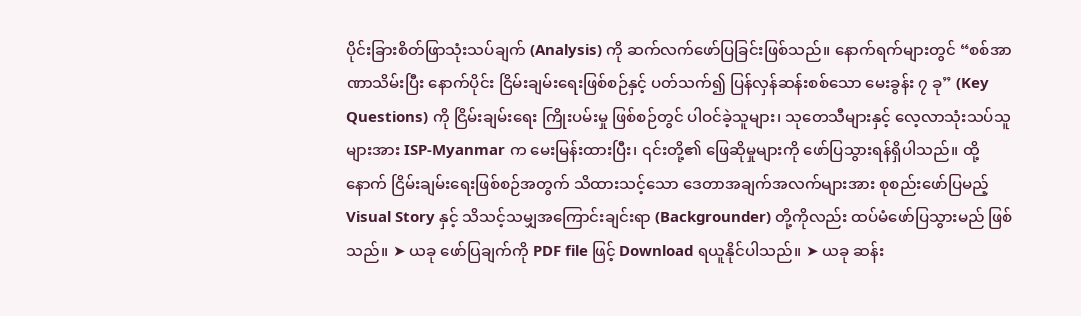ပိုင်းခြားစိတ်ဖြာသုံးသပ်ချက် (Analysis) ကို ဆက်လက်ဖော်ပြခြင်းဖြစ်သည်။ နောက်ရက်များတွင် “စစ်အာဏာသိမ်းပြီး နောက်ပိုင်း ငြိမ်းချမ်းရေးဖြစ်စဉ်နှင့် ပတ်သက်၍ ပြန်လှန်ဆန်းစစ်သော မေးခွန်း ၇ ခု” (Key Questions) ကို ငြိမ်းချမ်းရေး ကြိုးပမ်းမှု ဖြစ်စဉ်တွင် ပါဝင်ခဲ့သူများ၊ သုတေသီများနှင့် လေ့လာသုံးသပ်သူများအား ISP-Myanmar က မေးမြန်းထားပြီး၊ ၎င်းတို့၏ ဖြေဆိုမှုများကို ဖော်ပြသွားရန်ရှိပါသည်။ ထို့နောက် ငြိမ်းချမ်းရေးဖြစ်စဉ်အတွက် သိထားသင့်သော ဒေတာအချက်အလက်များအား စုစည်းဖော်ပြမည့် Visual Story နှင့် သိသင့်သမျှအကြောင်းချင်းရာ (Backgrounder) တို့ကိုလည်း ထပ်မံဖော်ပြသွားမည် ဖြစ်သည်။ ➤ ယခု ဖော်ပြချက်ကို PDF file ဖြင့် Download ရယူနိုင်ပါသည်။ ➤ ယခု ဆန်း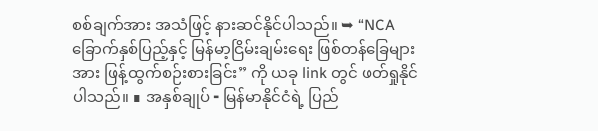စစ်ချက်အား အသံဖြင့် နားဆင်နိုင်ပါသည်။ ➥ “NCA ခြောက်နှစ်ပြည့်နှင့် မြန်မာ့ငြိမ်းချမ်းရေး ဖြစ်တန်ခြေများအား ဖြန့်ထွက်စဉ်းစားခြင်း” ကို ယခု link တွင် ဖတ်ရှုနိုင်ပါသည်။ ∎ အနှစ်ချုပ် ╸မြန်မာနိုင်ငံရဲ့ ပြည်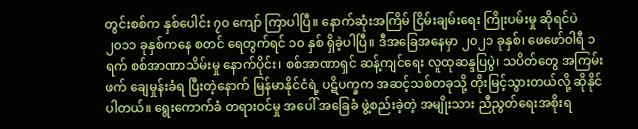တွင်းစစ်က နှစ်ပေါင်း ၇၀ ကျော် ကြာပါပြီ။ နောက်ဆုံးအကြိမ် ငြိမ်းချမ်းရေး ကြိုးပမ်းမှု ဆိုရင်ပဲ ၂၀၁၁ ခုနှစ်ကနေ စတင် ရေတွက်ရင် ၁၀ နှစ် ရှိခဲ့ပါပြီ။ ဒီအခြေအနေမှာ ၂၀၂၁ ခုနှစ်၊ ဖေဖော်ဝါရီ ၁ ရက် စစ်အာဏာသိမ်းမှု နောက်ပိုင်း၊ စစ်အာဏာရှင် ဆန့်ကျင်ရေး လူထုဆန္ဒပြပွဲ၊ သပိတ်တွေ အကြမ်းဖက် ချေမှုန်းခံရ ပြီးတဲ့နောက် မြန်မာနိုင်ငံရဲ့ ပဋိပက္ခက အဆင့်သစ်တခုသို့ တိုးမြင့်သွားတယ်လို့ ဆိုနိုင်ပါတယ်။ ရွေးကောက်ခံ တရားဝင်မှု အပေါ် အခြေခံ ဖွဲ့စည်းခဲ့တဲ့ အမျိုးသား ညီညွတ်ရေးအစိုးရ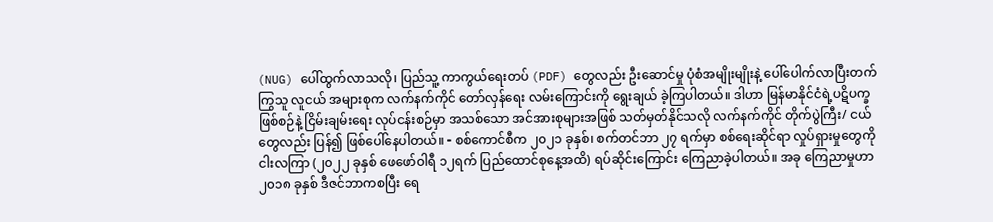(NUG) ပေါ်ထွက်လာသလို၊ ပြည်သူ့ ကာကွယ်ရေးတပ် (PDF) တွေလည်း ဦးဆောင်မှု ပုံစံအမျိုးမျိုးနဲ့ ပေါ်ပေါက်လာပြီးတက်ကြွသူ လူငယ် အများစုက လက်နက်ကိုင် တော်လှန်ရေး လမ်းကြောင်းကို ရွေးချယ် ခဲ့ကြပါတယ်။ ဒါဟာ မြန်မာနိုင်ငံရဲ့ပဋိပက္ခဖြစ်စဉ်နဲ့ ငြိမ်းချမ်းရေး လုပ်ငန်းစဉ်မှာ အသစ်သော အင်အားစုများအဖြစ် သတ်မှတ်နိုင်သလို လက်နက်ကိုင် တိုက်ပွဲကြီး/ ငယ်တွေလည်း ပြန်၍ ဖြစ်ပေါ်နေပါတယ်။ ╸စစ်ကောင်စီက ၂၀၂၁ ခုနှစ်၊ စက်တင်ဘာ ၂၇ ရက်မှာ စစ်ရေးဆိုင်ရာ လှုပ်ရှားမှုတွေကို ငါးလကြာ (၂၀၂၂ ခုနှစ် ဖေဖော်ဝါရီ ၁၂ရက် ပြည်ထောင်စုနေ့အထိ) ရပ်ဆိုင်းကြောင်း ကြေညာခဲ့ပါတယ်။ အခု ကြေညာမှုဟာ ၂၀၁၈ ခုနှစ် ဒီဇင်ဘာကစပြီး ရေ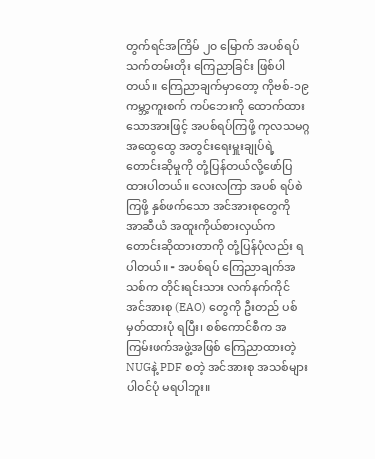တွက်ရင်အကြိမ် ၂၀ မြောက် အပစ်ရပ်သက်တမ်းတိုး ကြေညာခြင်း ဖြစ်ပါတယ်။ ကြေညာချက်မှာတော့ ကိုဗစ်-၁၉ ကမ္ဘာ့ကူးစက် ကပ်ဘေးကို ထောက်ထားသောအားဖြင့် အပစ်ရပ်ကြဖို့ ကုလသမဂ္ဂ အထွေထွေ အတွင်းရေးမှူးချုပ်ရဲ့ တောင်းဆိုမှုကို တုံ့ပြန်တယ်လို့ဖော်ပြထားပါတယ်။ လေးလကြာ အပစ် ရပ်စဲကြဖို့ နှစ်ဖက်သော အင်အားစုတွေကို အာဆီယံ အထူးကိုယ်စားလှယ်က တောင်းဆိုထားတာကို တုံ့ပြန်ပုံလည်း ရပါတယ်။ ╸အပစ်ရပ် ကြေညာချက်အသစ်က တိုင်းရင်းသား လက်နက်ကိုင် အင်အားစု (EAO) တွေကို ဦးတည် ပစ်မှတ်ထားပုံ ရပြီး၊ စစ်ကောင်စီက အကြမ်းဖက်အဖွဲ့အဖြစ် ကြေညာထားတဲ့ NUGနဲ့ PDF စတဲ့ အင်အားစု အသစ်များ ပါဝင်ပုံ မရပါဘူး။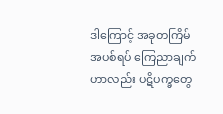ဒါကြောင့် အခုတကြိမ် အပစ်ရပ် ကြေညာချက်ဟာလည်း ပဋိပက္ခတွေ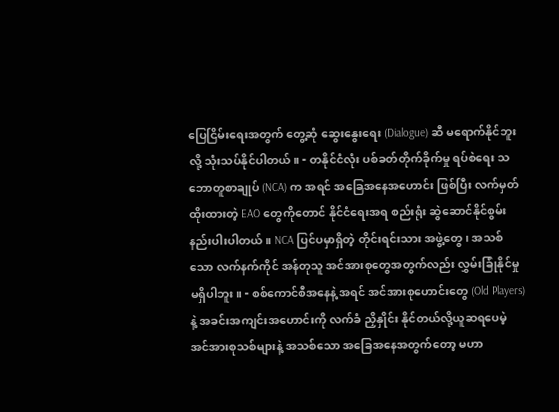ပြေငြိမ်းရေးအတွက် တွေ့ဆုံ ဆွေးနွေးရေး (Dialogue) ဆီ မရောက်နိုင်ဘူးလို့ သုံးသပ်နိုင်ပါတယ်။ ╸တနိုင်ငံလုံး ပစ်ခတ်တိုက်ခိုက်မှု ရပ်စဲရေး သဘောတူစာချုပ် (NCA) က အရင် အခြေအနေအဟောင်း ဖြစ်ပြီး လက်မှတ် ထိုးထားတဲ့ EAO တွေကိုတောင် နိုင်ငံရေးအရ စည်းရုံး ဆွဲဆောင်နိုင်စွမ်း နည်းပါးပါတယ်။ NCA ပြင်ပမှာရှိတဲ့ တိုင်းရင်းသား အဖွဲ့တွေ၊ အသစ်သော လက်နက်ကိုင် အန်တုသူ အင်အားစုတွေအတွက်လည်း လွှမ်းခြုံနိုင်မှု မရှိပါဘူး။ ╸စစ်ကောင်စီအနေနဲ့ အရင် အင်အားစုဟောင်းတွေ (Old Players) နဲ့ အခင်းအကျင်းအဟောင်းကို လက်ခံ ညှိနှိုင်း နိုင်တယ်လို့ယူဆရပေမဲ့ အင်အားစုသစ်များနဲ့ အသစ်သော အခြေအနေအတွက်တော့ မဟာ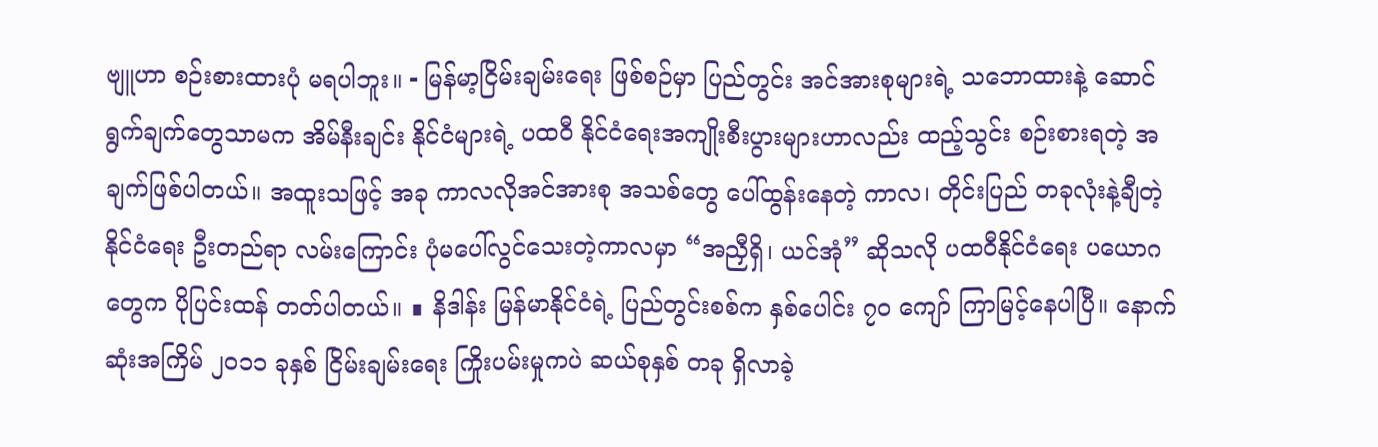ဗျူဟာ စဉ်းစားထားပုံ မရပါဘူး။ ╸မြန်မာ့ငြိမ်းချမ်းရေး ဖြစ်စဉ်မှာ ပြည်တွင်း အင်အားစုများရဲ့ သဘောထားနဲ့ ဆောင်ရွက်ချက်တွေသာမက အိမ်နီးချင်း နိုင်ငံများရဲ့ ပထဝီ နိုင်ငံရေးအကျိုးစီးပွားများဟာလည်း ထည့်သွင်း စဉ်းစားရတဲ့ အချက်ဖြစ်ပါတယ်။ အထူးသဖြင့် အခု ကာလလိုအင်အားစု အသစ်တွေ ပေါ်ထွန်းနေတဲ့ ကာလ၊ တိုင်းပြည် တခုလုံးနဲ့ချီတဲ့ နိုင်ငံရေး ဦးတည်ရာ လမ်းကြောင်း ပုံမပေါ်လွင်သေးတဲ့ကာလမှာ “အညှီရှိ၊ ယင်အုံ” ဆိုသလို ပထဝီနိုင်ငံရေး ပယောဂ တွေက ပိုပြင်းထန် တတ်ပါတယ်။ ∎ နိဒါန်း မြန်မာနိုင်ငံရဲ့ ပြည်တွင်းစစ်က နှစ်ပေါင်း ၇၀ ကျော် ကြာမြင့်နေပါပြီ။ နောက်ဆုံးအကြိမ် ၂၀၁၁ ခုနှစ် ငြိမ်းချမ်းရေး ကြိုးပမ်းမှုကပဲ ဆယ်စုနှစ် တခု ရှိလာခဲ့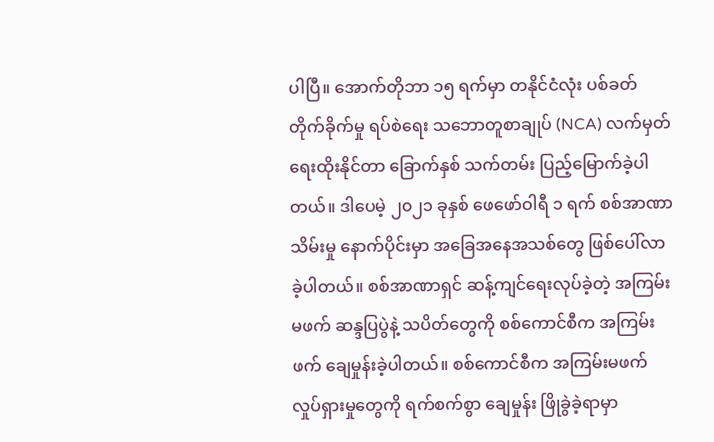ပါပြီ။ အောက်တိုဘာ ၁၅ ရက်မှာ တနိုင်ငံလုံး ပစ်ခတ် တိုက်ခိုက်မှု ရပ်စဲရေး သဘောတူစာချုပ် (NCA) လက်မှတ်ရေးထိုးနိုင်တာ ခြောက်နှစ် သက်တမ်း ပြည့်မြောက်ခဲ့ပါတယ်။ ဒါပေမဲ့ ၂၀၂၁ ခုနှစ် ဖေဖော်ဝါရီ ၁ ရက် စစ်အာဏာသိမ်းမှု နောက်ပိုင်းမှာ အခြေအနေအသစ်တွေ ဖြစ်ပေါ်လာခဲ့ပါတယ်။ စစ်အာဏာရှင် ဆန့်ကျင်ရေးလုပ်ခဲ့တဲ့ အကြမ်းမဖက် ဆန္ဒပြပွဲနဲ့ သပိတ်တွေကို စစ်ကောင်စီက အကြမ်းဖက် ချေမှုန်းခဲ့ပါတယ်။ စစ်ကောင်စီက အကြမ်းမဖက် လှုပ်ရှားမှုတွေကို ရက်စက်စွာ ချေမှုန်း ဖြိုခွဲခဲ့ရာမှာ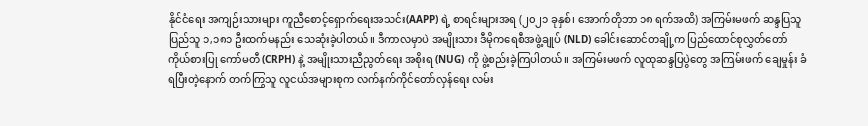နိုင်ငံရေး အကျဉ်းသားများ ကူညီစောင့်ရှောက်ရေးအသင်း(AAPP) ရဲ့ စာရင်းများအရ (၂၀၂၁ ခုနှစ်၊ အောက်တိုဘာ ၁၈ ရက်အထိ) အကြမ်းမဖက် ဆန္ဒပြသူ ပြည်သူ ၁,၁၈၁ ဦးထက်မနည်း သေဆုံးခဲ့ပါတယ်။ ဒီကာလမှာပဲ အမျိုးသား ဒီမိုကရေစီအဖွဲ့ချုပ် (NLD) ခေါင်းဆောင်တချို့က ပြည်ထောင်စုလွှတ်တော် ကိုယ်စားပြု ကော်မတီ (CRPH) နဲ့ အမျိုးသားညီညွတ်ရေး အစိုးရ (NUG) ကို ဖွဲ့စည်းခဲ့ကြပါတယ်။ အကြမ်းမဖက် လူထုဆန္ဒပြပွဲတွေ အကြမ်းဖက် ချေမှုန်း ခံရပြီးတဲ့နောက် တက်ကြွသူ လူငယ်အများစုက လက်နက်ကိုင်တော်လှန်ရေး လမ်း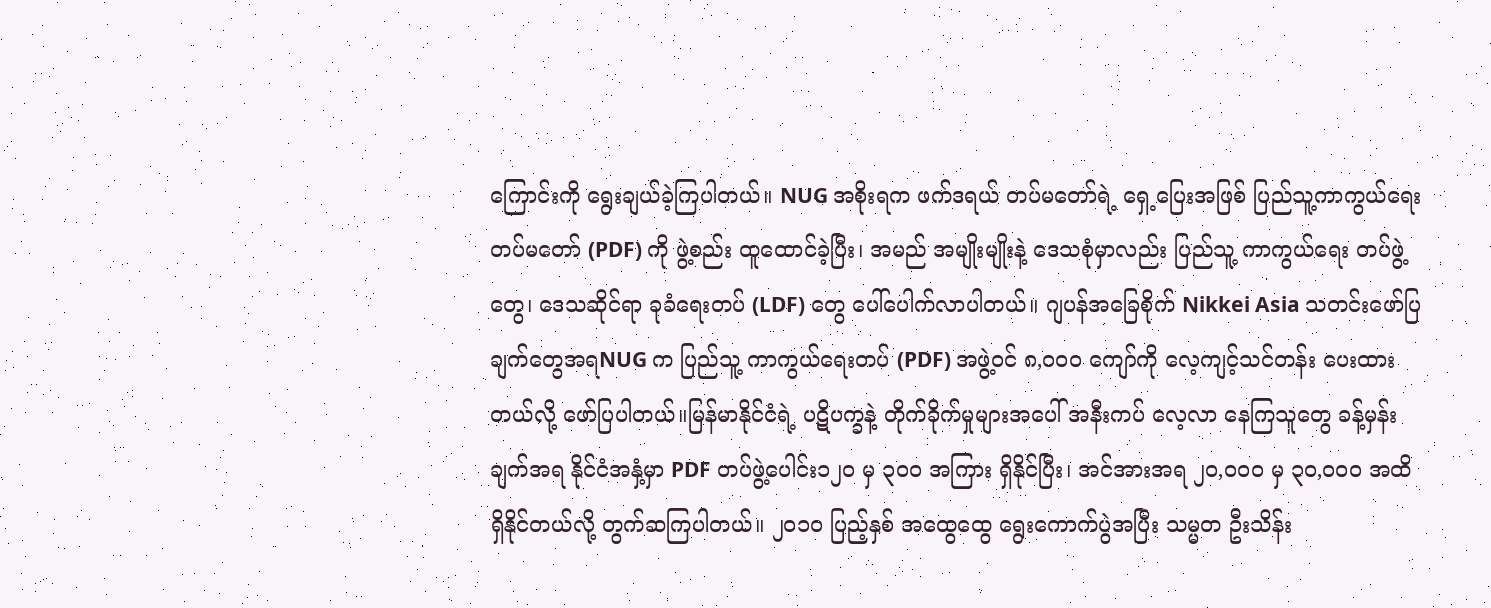ကြောင်းကို ရွေးချယ်ခဲ့ကြပါတယ်။ NUG အစိုးရက ဖက်ဒရယ် တပ်မတော်ရဲ့ ရှေ့ပြေးအဖြစ် ပြည်သူ့ကာကွယ်ရေး တပ်မတော် (PDF) ကို ဖွဲ့စည်း ထူထောင်ခဲ့ပြီး၊ အမည် အမျိုးမျိုးနဲ့ ဒေသစုံမှာလည်း ပြည်သူ့ ကာကွယ်ရေး တပ်ဖွဲ့တွေ၊ ဒေသဆိုင်ရာ ခုခံရေးတပ် (LDF) တွေ ပေါ်ပေါက်လာပါတယ်။ ဂျပန်အခြေစိုက် Nikkei Asia သတင်းဖော်ပြချက်တွေအရNUG က ပြည်သူ့ ကာကွယ်ရေးတပ် (PDF) အဖွဲ့ဝင် ၈,၀၀၀ ကျော်ကို လေ့ကျင့်သင်တန်း ပေးထားတယ်လို့ ဖော်ပြပါတယ်။မြန်မာနိုင်ငံရဲ့ ပဋိပက္ခနဲ့ တိုက်ခိုက်မှုများအပေါ် အနီးကပ် လေ့လာ နေကြသူတွေ ခန့်မှန်းချက်အရ နိုင်ငံအနှံ့မှာ PDF တပ်ဖွဲ့ပေါင်း၁၂၀ မှ ၃၀၀ အကြား ရှိနိုင်ပြီး၊ အင်အားအရ ၂၀,၀၀၀ မှ ၃၀,၀၀၀ အထိ ရှိနိုင်တယ်လို့ တွက်ဆကြပါတယ်။ ၂၀၁၀ ပြည့်နှစ် အထွေထွေ ရွေးကောက်ပွဲအပြီး သမ္မတ ဦးသိန်း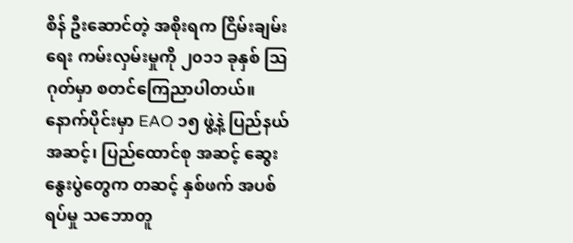စိန် ဦးဆောင်တဲ့ အစိုးရက ငြိမ်းချမ်းရေး ကမ်းလှမ်းမှုကို ၂၀၁၁ ခုနှစ် ဩဂုတ်မှာ စတင်ကြေညာပါတယ်။ နောက်ပိုင်းမှာ EAO ၁၅ ဖွဲ့နဲ့ ပြည်နယ်အဆင့်၊ ပြည်ထောင်စု အဆင့် ဆွေးနွေးပွဲတွေက တဆင့် နှစ်ဖက် အပစ်ရပ်မှု သဘောတူ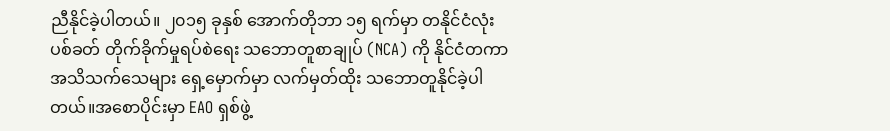ညီနိုင်ခဲ့ပါတယ်။ ၂၀၁၅ ခုနှစ် အောက်တိုဘာ ၁၅ ရက်မှာ တနိုင်ငံလုံး ပစ်ခတ် တိုက်ခိုက်မှုရပ်စဲရေး သဘောတူစာချုပ် (NCA) ကို နိုင်ငံတကာ အသိသက်သေများ ရှေ့မှောက်မှာ လက်မှတ်ထိုး သဘောတူနိုင်ခဲ့ပါတယ်။အစောပိုင်းမှာ EAO ရှစ်ဖွဲ့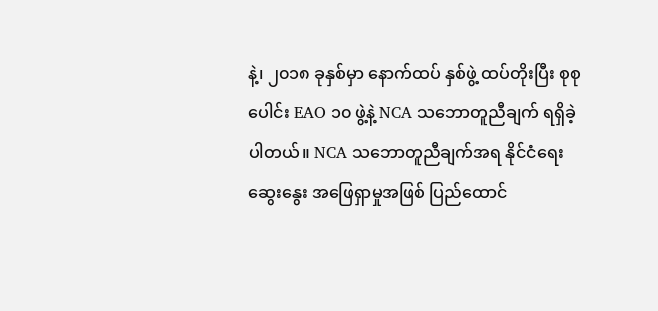နဲ့၊ ၂၀၁၈ ခုနှစ်မှာ နောက်ထပ် နှစ်ဖွဲ့ ထပ်တိုးပြီး စုစုပေါင်း EAO ၁၀ ဖွဲ့နဲ့ NCA သဘောတူညီချက် ရရှိခဲ့ပါတယ်။ NCA သဘောတူညီချက်အရ နိုင်ငံရေးဆွေးနွေး အဖြေရှာမှုအဖြစ် ပြည်ထောင်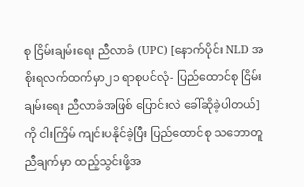စု ငြိမ်းချမ်းရေး ညီလာခံ (UPC) [နောက်ပိုင်း NLD အစိုးရလက်ထက်မှာ၂၁ ရာစုပင်လုံ- ပြည်ထောင်စု ငြိမ်းချမ်းရေး ညီလာခံအဖြစ် ပြောင်းလဲ ခေါ်ဆိုခဲ့ပါတယ်] ကို ငါးကြိမ် ကျင်းပနိုင်ခဲ့ပြီး ပြည်ထောင်စု သဘောတူညီချက်မှာ ထည့်သွင်းဖို့အ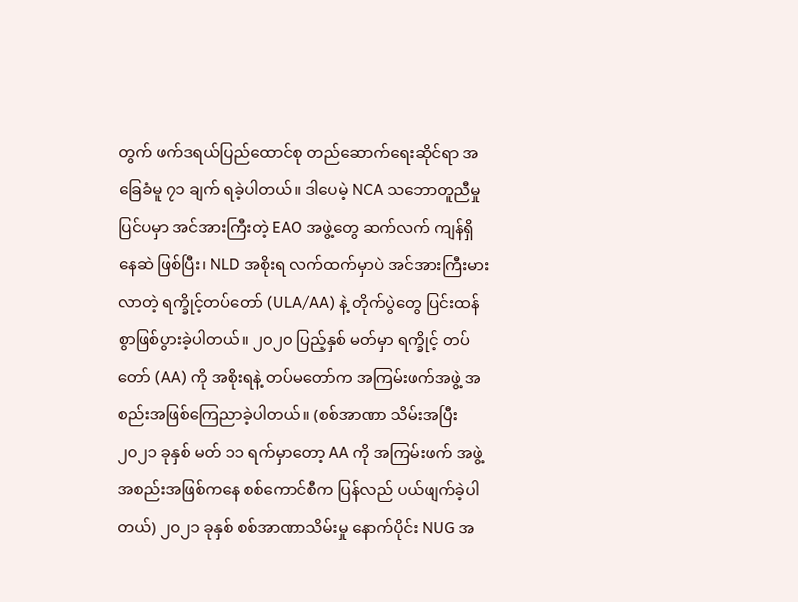တွက် ဖက်ဒရယ်ပြည်ထောင်စု တည်ဆောက်ရေးဆိုင်ရာ အခြေခံမူ ၇၁ ချက် ရခဲ့ပါတယ်။ ဒါပေမဲ့ NCA သဘောတူညီမှု ပြင်ပမှာ အင်အားကြီးတဲ့ EAO အဖွဲ့တွေ ဆက်လက် ကျန်ရှိနေဆဲ ဖြစ်ပြီး၊ NLD အစိုးရ လက်ထက်မှာပဲ အင်အားကြီးမားလာတဲ့ ရက္ခိုင့်တပ်တော် (ULA/AA) နဲ့ တိုက်ပွဲတွေ ပြင်းထန်စွာဖြစ်ပွားခဲ့ပါတယ်။ ၂၀၂၀ ပြည့်နှစ် မတ်မှာ ရက္ခိုင့် တပ်တော် (AA) ကို အစိုးရနဲ့ တပ်မတော်က အကြမ်းဖက်အဖွဲ့ အစည်းအဖြစ်ကြေညာခဲ့ပါတယ်။ (စစ်အာဏာ သိမ်းအပြီး ၂၀၂၁ ခုနှစ် မတ် ၁၁ ရက်မှာတော့ AA ကို အကြမ်းဖက် အဖွဲ့အစည်းအဖြစ်ကနေ စစ်ကောင်စီက ပြန်လည် ပယ်ဖျက်ခဲ့ပါတယ်) ၂၀၂၁ ခုနှစ် စစ်အာဏာသိမ်းမှု နောက်ပိုင်း NUG အ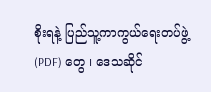စိုးရနဲ့ ပြည်သူ့ကာကွယ်ရေးတပ်ဖွဲ့ (PDF) တွေ ၊ ဒေသဆိုင်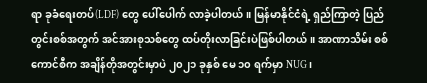ရာ ခုခံရေးတပ်(LDF) တွေ ပေါ်ပေါက် လာခဲ့ပါတယ်။ မြန်မာနိုင်ငံရဲ့ ရှည်ကြာတဲ့ ပြည်တွင်းစစ်အတွက် အင်အားစုသစ်တွေ ထပ်တိုးလာခြင်းပဲဖြစ်ပါတယ်။ အာဏာသိမ်း စစ်ကောင်စီက အချိန်တိုအတွင်းမှာပဲ ၂၀၂၁ ခုနှစ် မေ ၁၀ ရက်မှာ NUG၊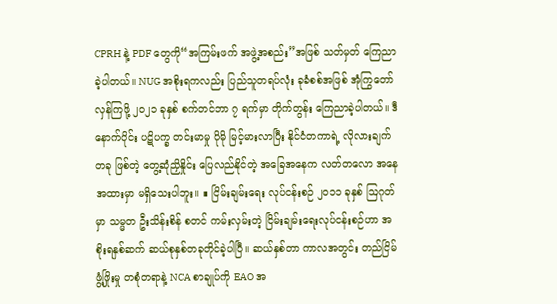CPRH နဲ့ PDF တွေကို“အကြမ်းဖက် အဖွဲ့အစည်း”အဖြစ် သတ်မှတ် ကြေညာခဲ့ပါတယ်။ NUG အစိုးရကလည်း ပြည်သူတရပ်လုံး ခုခံစစ်အဖြစ် အုံကြွတော်လှန်ကြဖို့ ၂၀၂၁ ခုနှစ် စက်တင်ဘာ ၇ ရက်မှာ တိုက်တွန်း ကြေညာခဲ့ပါတယ်။ ဒီနောက်ပိုင်း ပဋိပက္ခ တင်းမာမှု ပိုမို မြင့်မားလာပြီး နိုင်ငံတကာရဲ့ လိုလားချက်တခု ဖြစ်တဲ့ တွေ့ဆုံညှိနှိုင်း ပြေလည်နိုင်တဲ့ အခြေအနေက လတ်တလော အနေအထားမှာ မရှိသေးပါဘူး။ ∎ ငြိမ်းချမ်းရေး လုပ်ငန်းစဉ် ၂၀၁၁ ခုနှစ် ဩဂုတ်မှာ သမ္မတ ဦးသိန်းစိန် စတင် ကမ်းလှမ်းတဲ့ ငြိမ်းချမ်းရေးလုပ်ငန်းစဉ်ဟာ အစိုးရနှစ်ဆက် ဆယ်စုနှစ်တခုတိုင်ခဲ့ပါပြီ။ ဆယ်နှစ်တာ ကာလအတွင်း တည်ငြိမ်ဖွံ့ဖြိုးမှု တစုံတရာနဲ့ NCA စာချုပ်ကို EAO အ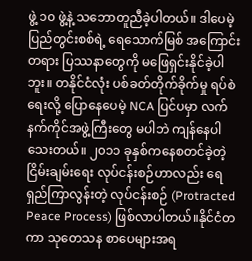ဖွဲ့ ၁၀ ဖွဲ့နဲ့ သဘောတူညီခဲ့ပါတယ်။ ဒါပေမဲ့ ပြည်တွင်းစစ်ရဲ့ ရေသောက်မြစ် အကြောင်းတရား ပြဿနာတွေကို မဖြေရှင်းနိုင်ခဲ့ပါဘူး။ တနိုင်ငံလုံး ပစ်ခတ်တိုက်ခိုက်မှု ရပ်စဲရေးလို့ ပြောနေပေမဲ့ NCA ပြင်ပမှာ လက်နက်ကိုင်အဖွဲ့ကြီးတွေ မပါဘဲ ကျန်နေပါသေးတယ်။ ၂၀၁၁ ခုနှစ်ကနေစတင်ခဲ့တဲ့ ငြိမ်းချမ်းရေး လုပ်ငန်းစဉ်ဟာလည်း ရေရှည်ကြာလွန်းတဲ့ လုပ်ငန်းစဉ် (Protracted Peace Process) ဖြစ်လာပါတယ်။နိုင်ငံတကာ သုတေသန စာပေများအရ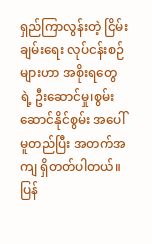ရှည်ကြာလွန်းတဲ့ ငြိမ်းချမ်းရေး လုပ်ငန်းစဉ်များဟာ အစိုးရတွေရဲ့ ဦးဆောင်မှု၊စွမ်းဆောင်နိုင်စွမ်း အပေါ်မူတည်ပြီး အတက်အကျ ရှိတတ်ပါတယ်။ ပြန်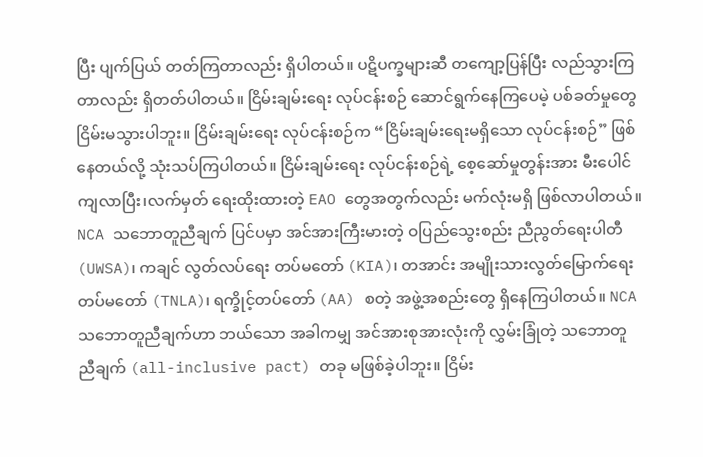ပြီး ပျက်ပြယ် တတ်ကြတာလည်း ရှိပါတယ်။ ပဋိပက္ခများဆီ တကျော့ပြန်ပြီး လည်သွားကြတာလည်း ရှိတတ်ပါတယ်။ ငြိမ်းချမ်းရေး လုပ်ငန်းစဉ် ဆောင်ရွက်နေကြပေမဲ့ ပစ်ခတ်မှုတွေ ငြိမ်းမသွားပါဘူး။ ငြိမ်းချမ်းရေး လုပ်ငန်းစဉ်က “ငြိမ်းချမ်းရေးမရှိသော လုပ်ငန်းစဉ်” ဖြစ်နေတယ်လို့ သုံးသပ်ကြပါတယ်။ ငြိမ်းချမ်းရေး လုပ်ငန်းစဉ်ရဲ့ စေ့ဆော်မှုတွန်းအား မီးပေါင်ကျလာပြီး၊လက်မှတ် ရေးထိုးထားတဲ့ EAO တွေအတွက်လည်း မက်လုံးမရှိ ဖြစ်လာပါတယ်။ NCA သဘောတူညီချက် ပြင်ပမှာ အင်အားကြီးမားတဲ့ ဝပြည်သွေးစည်း ညီညွတ်ရေးပါတီ (UWSA)၊ ကချင် လွတ်လပ်ရေး တပ်မတော် (KIA)၊ တအာင်း အမျိုးသားလွတ်မြောက်ရေး တပ်မတော် (TNLA)၊ ရက္ခိုင့်တပ်တော် (AA) စတဲ့ အဖွဲ့အစည်းတွေ ရှိနေကြပါတယ်။ NCA သဘောတူညီချက်ဟာ ဘယ်သော အခါကမျှ အင်အားစုအားလုံးကို လွှမ်းခြုံတဲ့ သဘောတူညီချက် (all-inclusive pact) တခု မဖြစ်ခဲ့ပါဘူး။ ငြိမ်း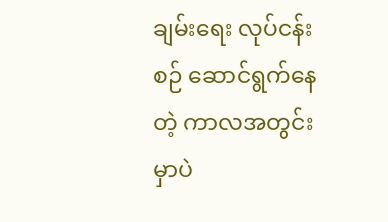ချမ်းရေး လုပ်ငန်းစဉ် ဆောင်ရွက်နေတဲ့ ကာလအတွင်းမှာပဲ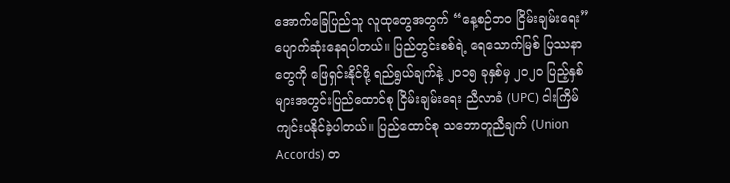အောက်ခြေပြည်သူ လူထုတွေအတွက် “နေ့စဉ်ဘဝ ငြိမ်းချမ်းရေး” ပျောက်ဆုံးနေရပါတယ်။ ပြည်တွင်းစစ်ရဲ့ ရေသောက်မြစ် ပြဿနာတွေကို ဖြေရှင်းနိုင်ဖို့ ရည်ရွယ်ချက်နဲ့ ၂၀၁၅ ခုနှစ်မှ ၂၀၂၀ ပြည့်နှစ်များအတွင်းပြည်ထောင်စု ငြိမ်းချမ်းရေး ညီလာခံ (UPC) ငါးကြိမ် ကျင်းပနိုင်ခဲ့ပါတယ်။ ပြည်ထောင်စု သဘောတူညီချက် (Union Accords) တ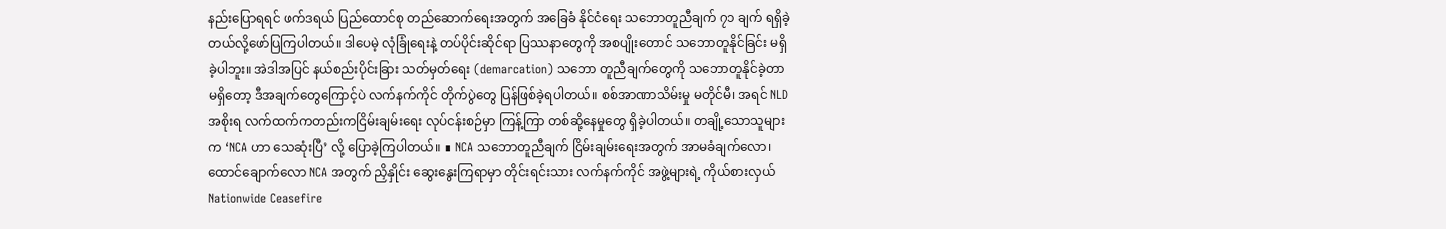နည်းပြောရရင် ဖက်ဒရယ် ပြည်ထောင်စု တည်ဆောက်ရေးအတွက် အခြေခံ နိုင်ငံရေး သဘောတူညီချက် ၇၁ ချက် ရရှိခဲ့တယ်လို့ဖော်ပြကြပါတယ်။ ဒါပေမဲ့ လုံခြုံရေးနဲ့ တပ်ပိုင်းဆိုင်ရာ ပြဿနာတွေကို အစပျိုးတောင် သဘောတူနိုင်ခြင်း မရှိခဲ့ပါဘူး။ အဲဒါအပြင် နယ်စည်းပိုင်းခြား သတ်မှတ်ရေး (demarcation) သဘော တူညီချက်တွေကို သဘောတူနိုင်ခဲ့တာ မရှိတော့ ဒီအချက်တွေကြောင့်ပဲ လက်နက်ကိုင် တိုက်ပွဲတွေ ပြန်ဖြစ်ခဲ့ရပါတယ်။ စစ်အာဏာသိမ်းမှု မတိုင်မီ၊ အရင် NLD အစိုးရ လက်ထက်ကတည်းကငြိမ်းချမ်းရေး လုပ်ငန်းစဉ်မှာ ကြန့်ကြာ တစ်ဆို့နေမှုတွေ ရှိခဲ့ပါတယ်။ တချို့သောသူများက ‘NCA ဟာ သေဆုံးပြီ’ လို့ ပြောခဲ့ကြပါတယ်။ ∎ NCA သဘောတူညီချက် ငြိမ်းချမ်းရေးအတွက် အာမခံချက်လော၊ ထောင်ချောက်လော NCA အတွက် ညှိနှိုင်း ဆွေးနွေးကြရာမှာ တိုင်းရင်းသား လက်နက်ကိုင် အဖွဲ့များရဲ့ ကိုယ်စားလှယ် Nationwide Ceasefire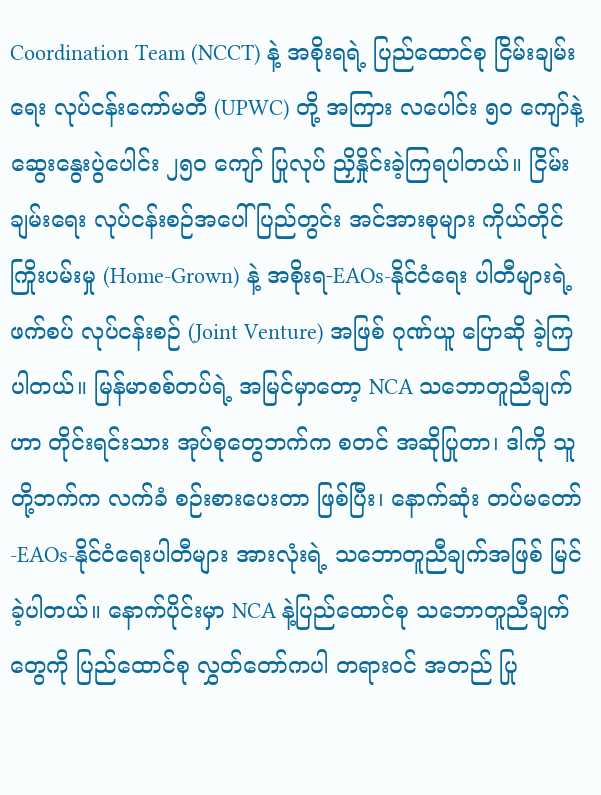Coordination Team (NCCT) နဲ့ အစိုးရရဲ့ ပြည်ထောင်စု ငြိမ်းချမ်းရေး လုပ်ငန်းကော်မတီ (UPWC) တို့ အကြား လပေါင်း ၅၀ ကျော်နဲ့ ဆွေးနွေးပွဲပေါင်း ၂၅၀ ကျော် ပြုလုပ် ညှိနှိုင်းခဲ့ကြရပါတယ်။ ငြိမ်းချမ်းရေး လုပ်ငန်းစဉ်အပေါ် ပြည်တွင်း အင်အားစုများ ကိုယ်တိုင်ကြိုးပမ်းမှု (Home-Grown) နဲ့ အစိုးရ-EAOs-နိုင်ငံရေး ပါတီများရဲ့ ဖက်စပ် လုပ်ငန်းစဉ် (Joint Venture) အဖြစ် ဂုဏ်ယူ ပြောဆို ခဲ့ကြပါတယ်။ မြန်မာစစ်တပ်ရဲ့ အမြင်မှာတော့ NCA သဘောတူညီချက်ဟာ တိုင်းရင်းသား အုပ်စုတွေဘက်က စတင် အဆိုပြုတာ၊ ဒါကို သူတို့ဘက်က လက်ခံ စဉ်းစားပေးတာ ဖြစ်ပြီး၊ နောက်ဆုံး တပ်မတော်-EAOs-နိုင်ငံရေးပါတီများ အားလုံးရဲ့ သဘောတူညီချက်အဖြစ် မြင်ခဲ့ပါတယ်။ နောက်ပိုင်းမှာ NCA နဲ့ပြည်ထောင်စု သဘောတူညီချက်တွေကို ပြည်ထောင်စု လွှတ်တော်ကပါ တရားဝင် အတည် ပြု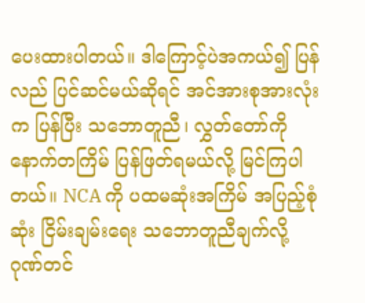ပေးထားပါတယ်။ ဒါကြောင့်ပဲအကယ်၍ ပြန်လည် ပြင်ဆင်မယ်ဆိုရင် အင်အားစုအားလုံးက ပြန်ပြီး သဘောတူညီ၊ လွှတ်တော်ကို နောက်တကြိမ် ပြန်ဖြတ်ရမယ်လို့ မြင်ကြပါတယ်။ NCA ကို ပထမဆုံးအကြိမ် အပြည့်စုံဆုံး ငြိမ်းချမ်းရေး သဘောတူညီချက်လို့ ဂုဏ်တင်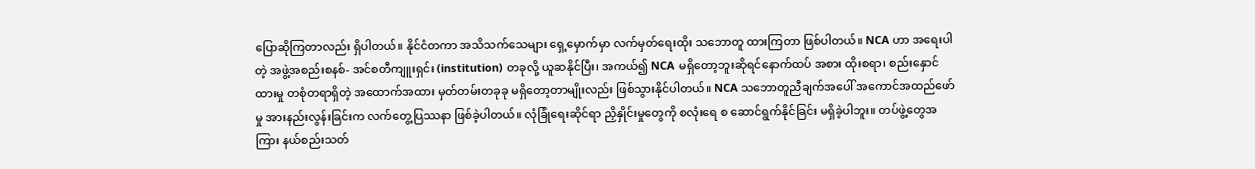ပြောဆိုကြတာလည်း ရှိပါတယ်။ နိုင်ငံတကာ အသိသက်သေများ ရှေ့မှောက်မှာ လက်မှတ်ရေးထိုး သဘောတူ ထားကြတာ ဖြစ်ပါတယ်။ NCA ဟာ အရေးပါတဲ့ အဖွဲ့အစည်းစနစ်- အင်စတီကျူးရှင်း (institution) တခုလို့ ယူဆနိုင်ပြီး၊ အကယ်၍ NCA မရှိတော့ဘူးဆိုရင်နောက်ထပ် အစား ထိုးစရာ၊ စည်းနှောင်ထားမှု တစုံတရာရှိတဲ့ အထောက်အထား မှတ်တမ်းတခုခု မရှိတော့တာမျိုးလည်း ဖြစ်သွားနိုင်ပါတယ်။ NCA သဘောတူညီချက်အပေါ် အကောင်အထည်ဖော်မှု အားနည်းလွန်းခြင်းက လက်တွေ့ပြဿနာ ဖြစ်ခဲ့ပါတယ်။ လုံခြုံရေးဆိုင်ရာ ညှိနှိုင်းမှုတွေကို စလုံးရေ စ ဆောင်ရွက်နိုင်ခြင်း မရှိခဲ့ပါဘူး။ တပ်ဖွဲ့တွေအကြား နယ်စည်းသတ်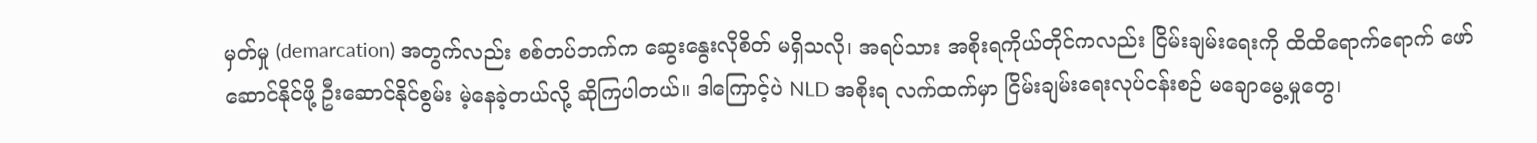မှတ်မှု (demarcation) အတွက်လည်း စစ်တပ်ဘက်က ဆွေးနွေးလိုစိတ် မရှိသလို၊ အရပ်သား အစိုးရကိုယ်တိုင်ကလည်း ငြိမ်းချမ်းရေးကို ထိထိရောက်ရောက် ဖော်ဆောင်နိုင်ဖို့ ဦးဆောင်နိုင်စွမ်း မဲ့နေခဲ့တယ်လို့ ဆိုကြပါတယ်။ ဒါကြောင့်ပဲ NLD အစိုးရ လက်ထက်မှာ ငြိမ်းချမ်းရေးလုပ်ငန်းစဉ် မချောမွေ့မှုတွေ၊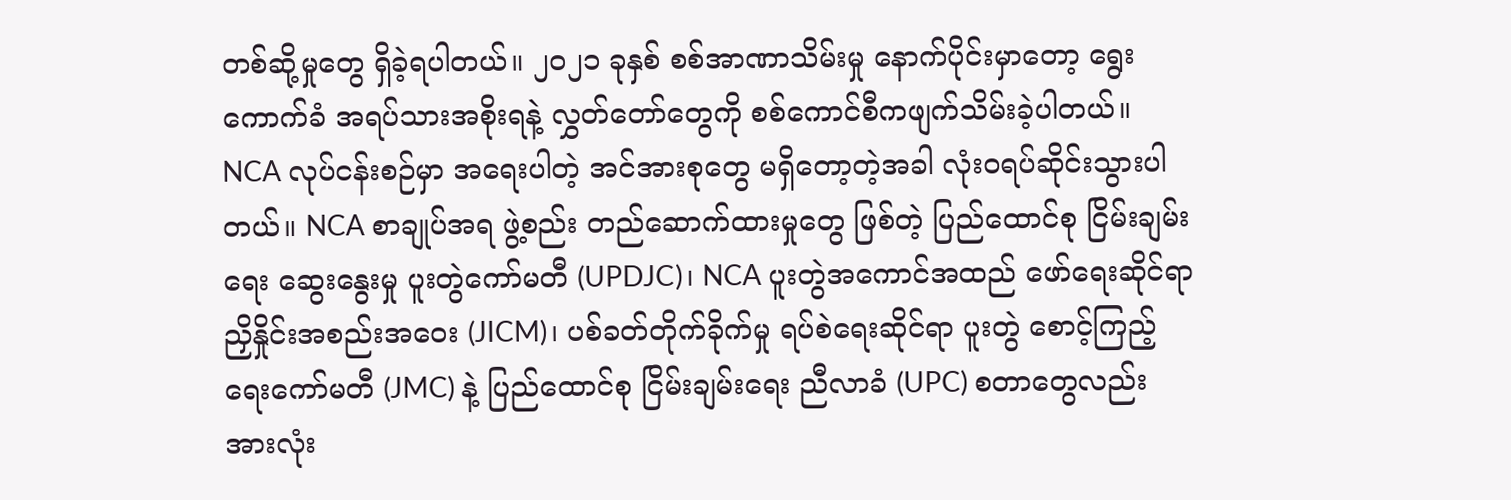တစ်ဆို့မှုတွေ ရှိခဲ့ရပါတယ်။ ၂၀၂၁ ခုနှစ် စစ်အာဏာသိမ်းမှု နောက်ပိုင်းမှာတော့ ရွေးကောက်ခံ အရပ်သားအစိုးရနဲ့ လွှတ်တော်တွေကို စစ်ကောင်စီကဖျက်သိမ်းခဲ့ပါတယ်။ NCA လုပ်ငန်းစဉ်မှာ အရေးပါတဲ့ အင်အားစုတွေ မရှိတော့တဲ့အခါ လုံးဝရပ်ဆိုင်းသွားပါတယ်။ NCA စာချုပ်အရ ဖွဲ့စည်း တည်ဆောက်ထားမှုတွေ ဖြစ်တဲ့ ပြည်ထောင်စု ငြိမ်းချမ်းရေး ဆွေးနွေးမှု ပူးတွဲကော်မတီ (UPDJC)၊ NCA ပူးတွဲအကောင်အထည် ဖော်ရေးဆိုင်ရာ ညှိနှိုင်းအစည်းအဝေး (JICM)၊ ပစ်ခတ်တိုက်ခိုက်မှု ရပ်စဲရေးဆိုင်ရာ ပူးတွဲ စောင့်ကြည့်ရေးကော်မတီ (JMC) နဲ့ ပြည်ထောင်စု ငြိမ်းချမ်းရေး ညီလာခံ (UPC) စတာတွေလည်း အားလုံး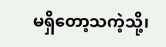မရှိတော့သကဲ့သို့၊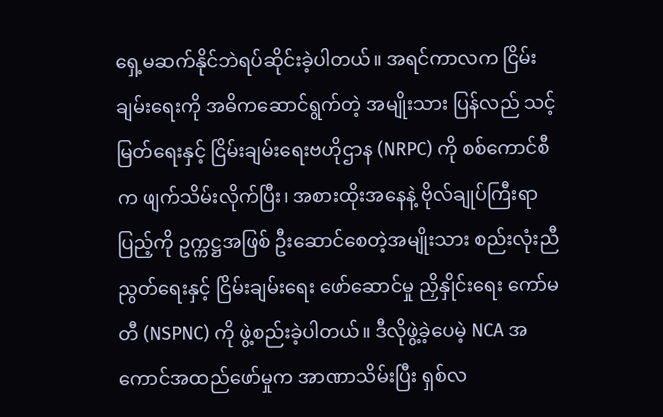ရှေ့မဆက်နိုင်ဘဲရပ်ဆိုင်းခဲ့ပါတယ်။ အရင်ကာလက ငြိမ်းချမ်းရေးကို အဓိကဆောင်ရွက်တဲ့ အမျိုးသား ပြန်လည် သင့်မြတ်ရေးနှင့် ငြိမ်းချမ်းရေးဗဟိုဌာန (NRPC) ကို စစ်ကောင်စီက ဖျက်သိမ်းလိုက်ပြီး၊ အစားထိုးအနေနဲ့ ဗိုလ်ချုပ်ကြီးရာပြည့်ကို ဥက္ကဋ္ဌအဖြစ် ဦးဆောင်စေတဲ့အမျိုးသား စည်းလုံးညီညွတ်ရေးနှင့် ငြိမ်းချမ်းရေး ဖော်ဆောင်မှု ညှိနှိုင်းရေး ကော်မတီ (NSPNC) ကို ဖွဲ့စည်းခဲ့ပါတယ်။ ဒီလိုဖွဲ့ခဲ့ပေမဲ့ NCA အကောင်အထည်ဖော်မှုက အာဏာသိမ်းပြီး ရှစ်လ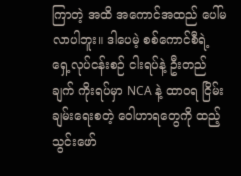ကြာတဲ့ အထိ အကောင်အထည် ပေါ်မလာပါဘူး။ ဒါပေမဲ့ စစ်ကောင်စီရဲ့ ရှေ့လုပ်ငန်းစဉ် ငါးရပ်နဲ့ ဦးတည်ချက် ကိုးရပ်မှာ NCA နဲ့ ထာဝရ ငြိမ်းချမ်းရေးစတဲ့ ဝေါဟာရတွေကို ထည့်သွင်းဖော်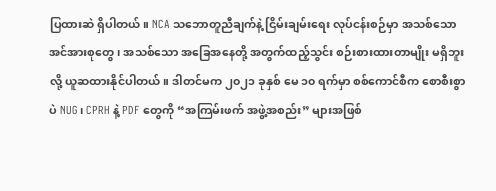ပြထားဆဲ ရှိပါတယ်။ NCA သဘောတူညီချက်နဲ့ ငြိမ်းချမ်းရေး လုပ်ငန်းစဉ်မှာ အသစ်သော အင်အားစုတွေ၊ အသစ်သော အခြေအနေတို့ အတွက်ထည့်သွင်း စဉ်းစားထားတာမျိုး မရှိဘူးလို့ ယူဆထားနိုင်ပါတယ်။ ဒါတင်မက ၂၀၂၁ ခုနှစ် မေ ၁၀ ရက်မှာ စစ်ကောင်စီက စောစီးစွာပဲ NUG၊ CPRH နဲ့ PDF တွေကို “အကြမ်းဖက် အဖွဲ့အစည်း” များအဖြစ်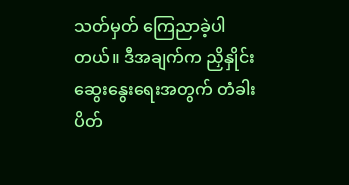သတ်မှတ် ကြေညာခဲ့ပါတယ်။ ဒီအချက်က ညှိနှိုင်းဆွေးနွေးရေးအတွက် တံခါး ပိတ်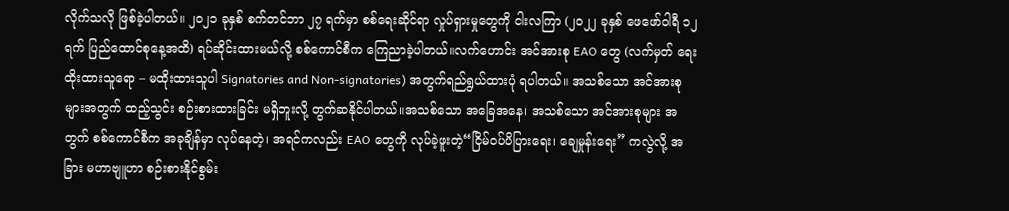လိုက်သလို ဖြစ်ခဲ့ပါတယ်။ ၂၀၂၁ ခုနှစ် စက်တင်ဘာ ၂၇ ရက်မှာ စစ်ရေးဆိုင်ရာ လှုပ်ရှားမှုတွေကို ငါးလကြာ (၂၀၂၂ ခုနှစ် ဖေဖော်ဝါရီ ၁၂ ရက် ပြည်ထောင်စုနေ့အထိ) ရပ်ဆိုင်းထားမယ်လို့ စစ်ကောင်စီက ကြေညာခဲ့ပါတယ်။လက်ဟောင်း အင်အားစု EAO တွေ (လက်မှတ် ရေးထိုးထားသူရော – မထိုးထားသူပါ Signatories and Non-signatories) အတွက်ရည်ရွယ်ထားပုံ ရပါတယ်။ အသစ်သော အင်အားစုများအတွက် ထည့်သွင်း စဉ်းစားထားခြင်း မရှိဘူးလို့ တွက်ဆနိုင်ပါတယ်။အသစ်သော အခြေအနေ၊ အသစ်သော အင်အားစုများ အတွက် စစ်ကောင်စီက အခုချိန်မှာ လုပ်နေတဲ့၊ အရင်ကလည်း EAO တွေကို လုပ်ခဲ့ဖူးတဲ့“ငြိမ်ဝပ်ပိပြားရေး၊ ချေမှုန်းရေး” ကလွဲလို့ အခြား မဟာဗျူဟာ စဉ်းစားနိုင်စွမ်း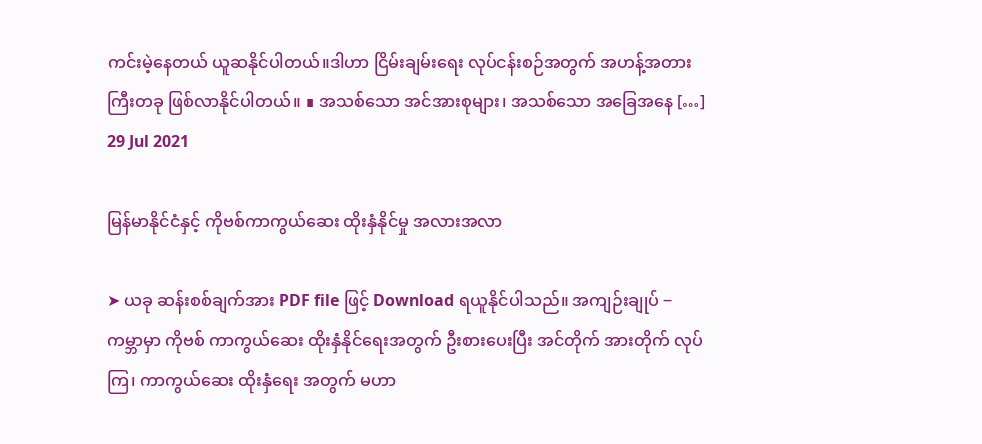ကင်းမဲ့နေတယ် ယူဆနိုင်ပါတယ်။ဒါဟာ ငြိမ်းချမ်းရေး လုပ်ငန်းစဉ်အတွက် အဟန့်အတားကြီးတခု ဖြစ်လာနိုင်ပါတယ်။ ∎ အသစ်သော အင်အားစုများ၊ အသစ်သော အခြေအနေ […]
29 Jul 2021

မြန်မာနိုင်ငံနှင့် ကိုဗစ်ကာကွယ်ဆေး ထိုးနှံနိုင်မှု အလားအလာ

➤ ယခု ဆန်းစစ်ချက်အား PDF file ဖြင့် Download ရယူနိုင်ပါသည်။ အကျဉ်းချုပ် ‒ ကမ္ဘာမှာ ကိုဗစ် ကာကွယ်ဆေး ထိုးနှံနိုင်ရေးအတွက် ဦးစားပေးပြီး အင်တိုက် အားတိုက် လုပ်ကြ၊ ကာကွယ်ဆေး ထိုးနှံရေး အတွက် မဟာ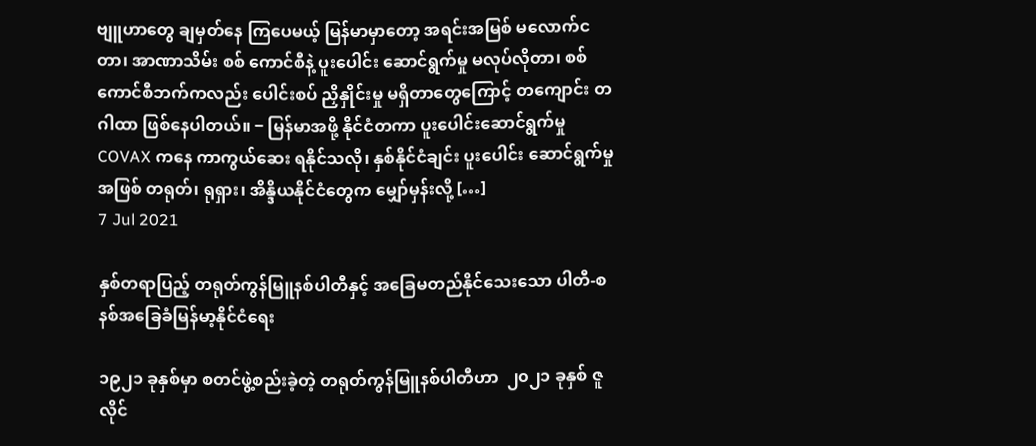ဗျူဟာတွေ ချမှတ်နေ ကြပေမယ့် မြန်မာမှာတော့ အရင်းအမြစ် မလောက်ငတာ၊ အာဏာသိမ်း စစ် ကောင်စီနဲ့ ပူးပေါင်း ဆောင်ရွက်မှု မလုပ်လိုတာ၊ စစ်ကောင်စီဘက်ကလည်း ပေါင်းစပ် ညှိနှိုင်းမှု မရှိတာတွေကြောင့် တကျောင်း တဂါထာ ဖြစ်နေပါတယ်။ ‒ မြန်မာအဖို့ နိုင်ငံတကာ ပူးပေါင်းဆောင်ရွက်မှု COVAX ကနေ ကာကွယ်ဆေး ရနိုင်သလို၊ နှစ်နိုင်ငံချင်း ပူးပေါင်း ဆောင်ရွက်မှုအဖြစ် တရုတ်၊ ရုရှား၊ အိန္ဒိယနိုင်ငံတွေက မျှော်မှန်းလို့ […]
7 Jul 2021

နှစ်တရာပြည့် တရုတ်ကွန်မြူနစ်ပါတီနှင့် အခြေမတည်နိုင်သေးသော ပါတီ-စနစ်အခြေခံမြန်မာ့နိုင်ငံရေး

၁၉၂၁ ခုနှစ်မှာ စတင်ဖွဲ့စည်းခဲ့တဲ့ တရုတ်ကွန်မြူနစ်ပါတီဟာ  ၂၀၂၁ ခုနှစ် ဇူလိုင်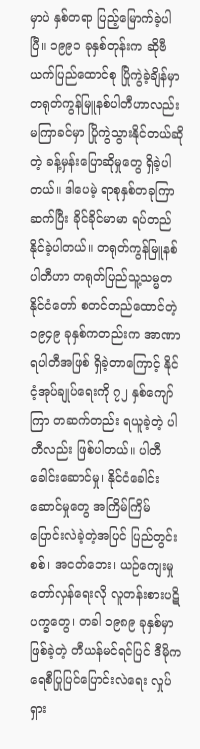မှာပဲ နှစ်တရာ ပြည့်မြောက်ခဲ့ပါပြီ။ ၁၉၉၁ ခုနှစ်တုန်းက ဆိုဗီယက်ပြည်ထောင်စု ပြိုကွဲခဲ့ချိန်မှာ တရုတ်ကွန်မြူနစ်ပါတီဟာလည်း မကြာခင်မှာ ပြိုကွဲသွားနိုင်တယ်ဆိုတဲ့ ခန့်မှန်းပြောဆိုမှုတွေ ရှိခဲ့ပါတယ်။ ဒါပေမဲ့ ရာစုနှစ်တခုကြာ ဆက်ပြီး ခိုင်ခိုင်မာမာ ရပ်တည်နိုင်ခဲ့ပါတယ်။ တရုတ်ကွန်မြူနစ်ပါတီဟာ တရုတ်ပြည်သူ့သမ္မတနိုင်ငံတော် စတင်တည်ထောင်တဲ့ ၁၉၄၉ ခုနှစ်ကတည်းက အာဏာရပါတီအဖြစ် ရှိခဲ့တာကြောင့် နိုင်ငံ့အုပ်ချုပ်ရေးကို ၇၂ နှစ်ကျော်ကြာ တဆက်တည်း ရယူခဲ့တဲ့ ပါတီလည်း ဖြစ်ပါတယ်။ ပါတီခေါင်းဆောင်မှု၊ နိုင်ငံခေါင်းဆောင်မှုတွေ အကြိမ်ကြိမ် ပြောင်းလဲခဲ့တဲ့အပြင် ပြည်တွင်းစစ်၊ အငတ်ဘေး၊ ယဉ်ကျေးမှုတော်လှန်ရေးလို လူတန်းစားပဋိပက္ခတွေ၊ တခါ ၁၉၈၉ ခုနှစ်မှာ ဖြစ်ခဲ့တဲ့ တီယန်မင်ရင်ပြင် ဒီမိုကရေစီပြုပြင်ပြောင်းလဲရေး လှုပ်ရှား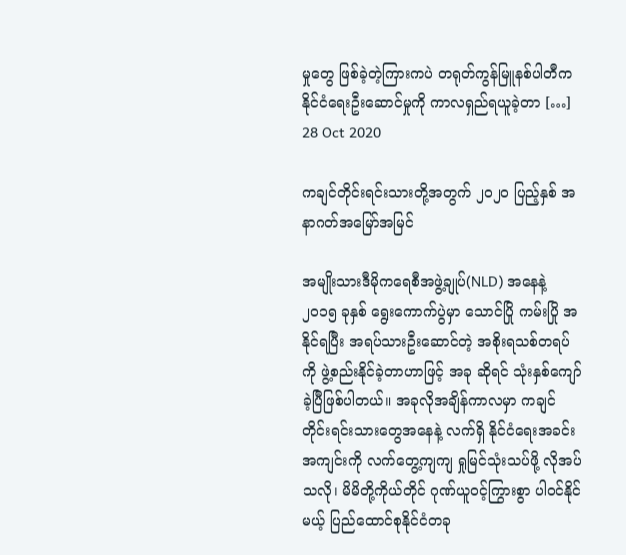မှုတွေ ဖြစ်ခဲ့တဲ့ကြားကပဲ တရုတ်ကွန်မြူနစ်ပါတီက နိုင်ငံရေးဦးဆောင်မှုကို ကာလရှည်ရယူခဲ့တာ […]
28 Oct 2020

ကချင်တိုင်းရင်းသားတို့အတွက် ၂၀၂၀ ပြည့်နှစ် အနာဂတ်အမြော်အမြင်

အမျိုးသားဒီမိုကရေစီအဖွဲ့ချုပ်(NLD) အနေနဲ့ ၂၀၁၅ ခုနှစ် ရွေးကောက်ပွဲမှာ သောင်ပြို ကမ်းပြို အနိုင်ရပြီး အရပ်သားဦးဆောင်တဲ့ အစိုးရသစ်တရပ်ကို ဖွဲ့စည်းနိုင်ခဲ့တာဟာဖြင့် အခု ဆိုရင် သုံးနှစ်ကျော်ခဲ့ပြီဖြစ်ပါတယ်။ အခုလိုအချိန်ကာလမှာ ကချင်တိုင်းရင်းသားတွေအနေနဲ့ လက်ရှိ နိုင်ငံရေးအခင်းအကျင်းကို လက်တွေ့ကျကျ ရှုမြင်သုံးသပ်ဖို့ လိုအပ်သလို၊ မိမိတို့ကိုယ်တိုင် ဂုဏ်ယူဝင့်ကြွားစွာ ပါဝင်နိုင်မယ့် ပြည်ထောင်စုနိုင်ငံတခု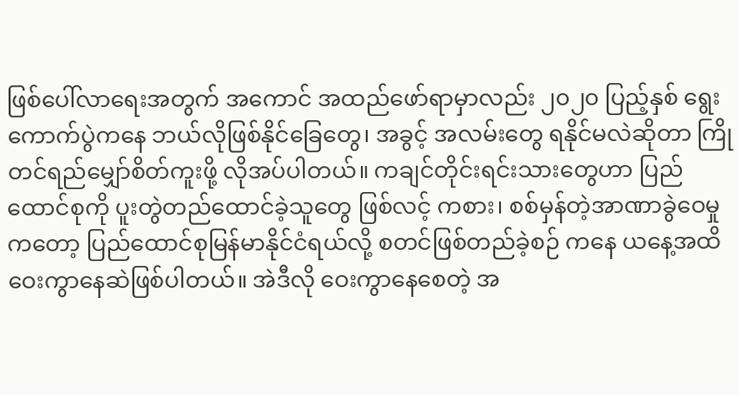ဖြစ်ပေါ်လာရေးအတွက် အကောင် အထည်ဖော်ရာမှာလည်း ၂၀၂၀ ပြည့်နှစ် ရွေးကောက်ပွဲကနေ ဘယ်လိုဖြစ်နိုင်ခြေတွေ၊ အခွင့် အလမ်းတွေ ရနိုင်မလဲဆိုတာ ကြိုတင်ရည်မျှော်စိတ်ကူးဖို့ လိုအပ်ပါတယ်။ ကချင်တိုင်းရင်းသားတွေဟာ ပြည်ထောင်စုကို ပူးတွဲတည်ထောင်ခဲ့သူတွေ ဖြစ်လင့် ကစား၊ စစ်မှန်တဲ့အာဏာခွဲဝေမှုကတော့ ပြည်ထောင်စုမြန်မာနိုင်ငံရယ်လို့ စတင်ဖြစ်တည်ခဲ့စဉ် ကနေ ယနေ့အထိ ဝေးကွာနေဆဲဖြစ်ပါတယ်။ အဲဒီလို ဝေးကွာနေစေတဲ့ အ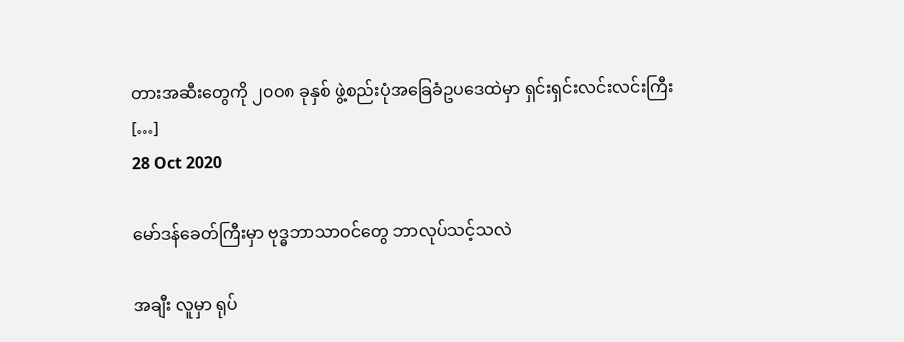တားအဆီးတွေကို ၂၀ဝ၈ ခုနှစ် ဖွဲ့စည်းပုံအခြေခံဥပဒေထဲမှာ ရှင်းရှင်းလင်းလင်းကြီး […]
28 Oct 2020

မော်ဒန်ခေတ်ကြီးမှာ ဗုဒ္ဓဘာသာဝင်တွေ ဘာလုပ်သင့်သလဲ

အချီး လူမှာ ရုပ်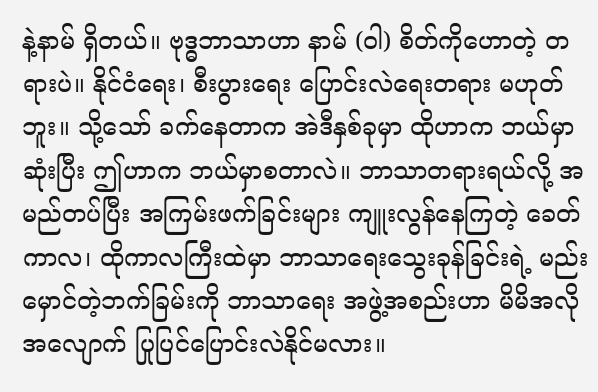နဲ့နာမ် ရှိတယ်။ ဗုဒ္ဓဘာသာဟာ နာမ် (ဝါ) စိတ်ကိုဟောတဲ့ တရားပဲ။ နိုင်ငံရေး၊ စီးပွားရေး ပြောင်းလဲရေးတရား မဟုတ်ဘူး။ သို့သော် ခက်နေတာက အဲဒီနှစ်ခုမှာ ထိုဟာက ဘယ်မှာဆုံးပြီး ဤဟာက ဘယ်မှာစတာလဲ။ ဘာသာတရားရယ်လို့ အမည်တပ်ပြီး အကြမ်းဖက်ခြင်းများ ကျူးလွန်နေကြတဲ့ ခေတ် ကာလ၊ ထိုကာလကြီးထဲမှာ ဘာသာရေးသွေးခုန်ခြင်းရဲ့ မည်းမှောင်တဲ့ဘက်ခြမ်းကို ဘာသာရေး အဖွဲ့အစည်းဟာ မိမိအလိုအလျောက် ပြုပြင်ပြောင်းလဲနိုင်မလား။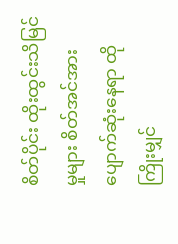စိတ်ပိုင်း ထိုးထွင်းသိမြင်မှုများ စိတ်အင်အား ပျောက်ဆုံးနေရာ ထိုကြိုးမျှင်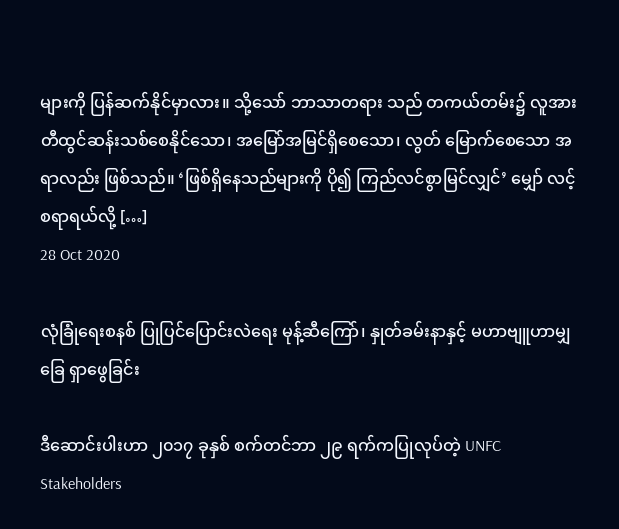များကို ပြန်ဆက်နိုင်မှာလား။ သို့သော် ဘာသာတရား သည် တကယ်တမ်း၌ လူအား တီထွင်ဆန်းသစ်စေနိုင်သော၊ အမြော်အမြင်ရှိစေသော၊ လွတ် မြောက်စေသော အရာလည်း ဖြစ်သည်။ ‘ဖြစ်ရှိနေသည်များကို ပို၍ ကြည်လင်စွာမြင်လျှင်’ မျှော် လင့်စရာရယ်လို့ […]
28 Oct 2020

လုံခြုံရေးစနစ် ပြုပြင်ပြောင်းလဲရေး မုန့်ဆီကြော်၊ နှုတ်ခမ်းနာနှင့် မဟာဗျူဟာမျှခြေ ရှာဖွေခြင်း

ဒီဆောင်းပါးဟာ ၂၀၁၇ ခုနှစ် စက်တင်ဘာ ၂၉ ရက်ကပြုလုပ်တဲ့ UNFC Stakeholders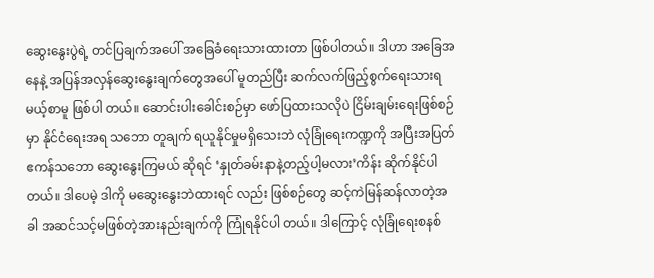ဆွေးနွေးပွဲရဲ့ တင်ပြချက်အပေါ် အခြေခံရေးသားထားတာ ဖြစ်ပါတယ်။ ဒါဟာ အခြေအနေနဲ့ အပြန်အလှန်ဆွေးနွေးချက်တွေအပေါ် မူတည်ပြီး ဆက်လက်ဖြည့်စွက်ရေးသားရမယ့်စာမူ ဖြစ်ပါ တယ်။ ဆောင်းပါးခေါင်းစဉ်မှာ ဖော်ပြထားသလိုပဲ ငြိမ်းချမ်းရေးဖြစ်စဉ်မှာ နိုင်ငံရေးအရ သဘော တူချက် ရယူနိုင်မှုမရှိသေးဘဲ လုံခြုံရေးကဏ္ဍကို အပြီးအပြတ်ဧကန်သဘော ဆွေးနွေးကြမယ် ဆိုရင် ‘နှုတ်ခမ်းနာနဲ့တည့်ပါ့မလား’ကိန်း ဆိုက်နိုင်ပါတယ်။ ဒါပေမဲ့ ဒါကို မဆွေးနွေးဘဲထားရင် လည်း ဖြစ်စဉ်တွေ ဆင့်ကဲမြန်ဆန်လာတဲ့အခါ အဆင်သင့်မဖြစ်တဲ့အားနည်းချက်ကို ကြုံရနိုင်ပါ တယ်။ ဒါကြောင့် လုံခြုံရေးစနစ်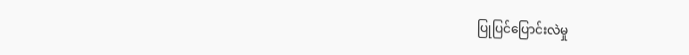ပြုပြင်ပြောင်းလဲမှု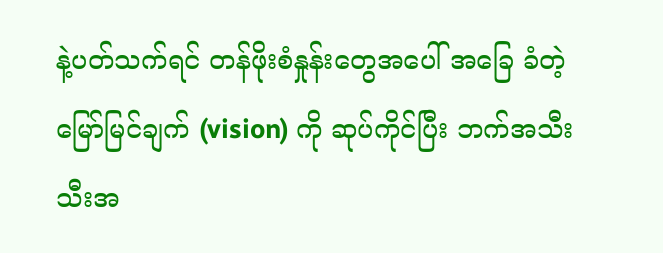နဲ့ပတ်သက်ရင် တန်ဖိုးစံနှုန်းတွေအပေါ် အခြေ ခံတဲ့မြော်မြင်ချက် (vision) ကို ဆုပ်ကိုင်ပြီး ဘက်အသီးသီးအ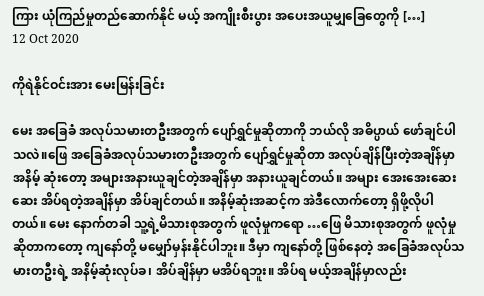ကြား ယုံကြည်မှုတည်ဆောက်နိုင် မယ့် အကျိုးစီးပွား အပေးအယူမျှခြေတွေကို […]
12 Oct 2020

ကိုရဲနိုင်ဝင်းအား မေးမြန်းခြင်း

မေး အခြေခံ အလုပ်သမားတဦးအတွက် ပျော်ရွှင်မှုဆိုတာကို ဘယ်လို အဓိပ္ပာယ် ဖော်ချင်ပါ သလဲ။ဖြေ အခြေခံအလုပ်သမားတဦးအတွက် ပျော်ရွှင်မှုဆိုတာ အလုပ်ချိန်ပြီးတဲ့အချိန်မှာ အနိမ့် ဆုံးတော့ အများအနားယူချင်တဲ့အချိန်မှာ အနားယူချင်တယ်။ အများ အေးအေးဆေး ဆေး အိပ်ရတဲ့အချိန်မှာ အိပ်ချင်တယ်။ အနိမ့်ဆုံးအဆင့်က အဲဒီလောက်တော့ ရှိဖို့လိုပါ တယ်။ မေး နောက်တခါ သူ့ရဲ့မိသားစုအတွက် ဖူလုံမှုကရော …ဖြေ မိသားစုအတွက် ဖူလုံမှုဆိုတာကတော့ ကျနော်တို့ မမျှော်မှန်းနိုင်ပါဘူး။ ဒီမှာ ကျနော်တို့ ဖြစ်နေတဲ့ အခြေခံအလုပ်သမားတဦးရဲ့ အနိမ့်ဆုံးလုပ်ခ၊ အိပ်ချိန်မှာ မအိပ်ရဘူး။ အိပ်ရ မယ့်အချိန်မှာလည်း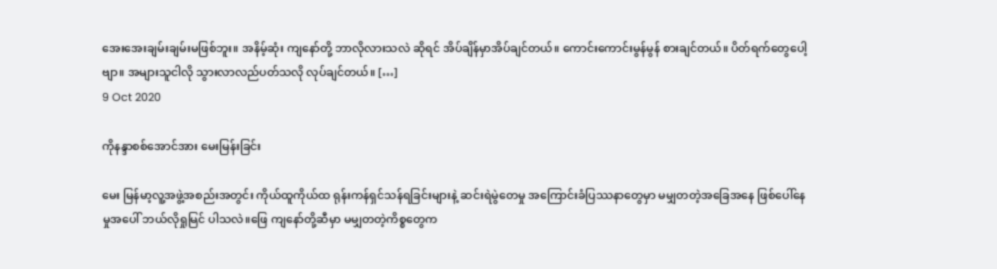အေးအေးချမ်းချမ်းမဖြစ်ဘူး။ အနိမ့်ဆုံး ကျနော်တို့ ဘာလိုလားသလဲ ဆိုရင် အိပ်ချိန်မှာအိပ်ချင်တယ်။ ကောင်းကောင်းမွန်မွန် စားချင်တယ်။ ပိတ်ရက်တွေပေါ့ ဗျာ။ အများသူငါလို သွားလာလည်ပတ်သလို လုပ်ချင်တယ်။ […]
9 Oct 2020

ကိုနန္ဒာစစ်အောင်အား မေးမြန်းခြင်း

မေး မြန်မာ့လူ့အဖွဲ့အစည်းအတွင်း ကိုယ်ထူကိုယ်ထ ရုန်းကန်ရှင်သန်ရခြင်းများနဲ့ ဆင်းရဲမွဲတေမှု အကြောင်းခံပြဿနာတွေမှာ မမျှတတဲ့အခြေအနေ ဖြစ်ပေါ်နေမှုအပေါ် ဘယ်လိုရှုမြင် ပါသလဲ။ဖြေ ကျနော်တို့ဆီမှာ မမျှတတဲ့ကိစ္စတွေက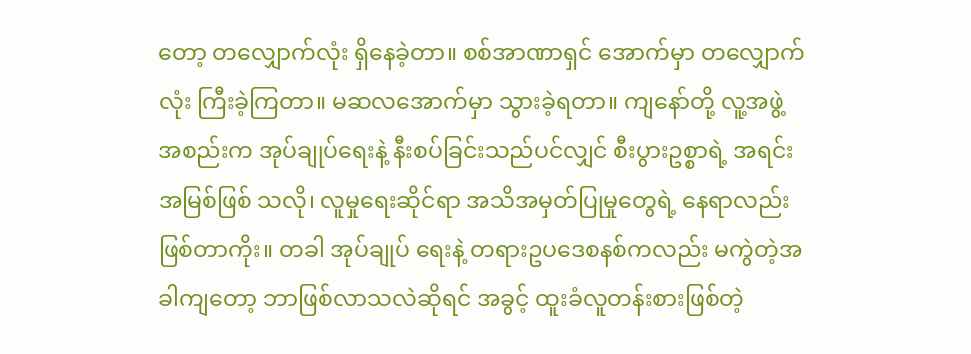တော့ တလျှောက်လုံး ရှိနေခဲ့တာ။ စစ်အာဏာရှင် အောက်မှာ တလျှောက်လုံး ကြီးခဲ့ကြတာ။ မဆလအောက်မှာ သွားခဲ့ရတာ။ ကျနော်တို့ လူ့အဖွဲ့အစည်းက အုပ်ချုပ်ရေးနဲ့ နီးစပ်ခြင်းသည်ပင်လျှင် စီးပွားဥစ္စာရဲ့ အရင်းအမြစ်ဖြစ် သလို၊ လူမှုရေးဆိုင်ရာ အသိအမှတ်ပြုမှုတွေရဲ့ နေရာလည်း ဖြစ်တာကိုး။ တခါ အုပ်ချုပ် ရေးနဲ့ တရားဥပဒေစနစ်ကလည်း မကွဲတဲ့အခါကျတော့ ဘာဖြစ်လာသလဲဆိုရင် အခွင့် ထူးခံလူတန်းစားဖြစ်တဲ့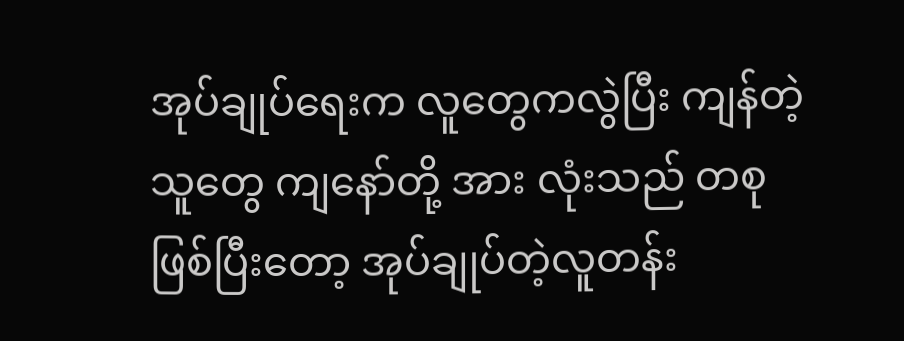အုပ်ချုပ်ရေးက လူတွေကလွဲပြီး ကျန်တဲ့သူတွေ ကျနော်တို့ အား လုံးသည် တစုဖြစ်ပြီးတော့ အုပ်ချုပ်တဲ့လူတန်း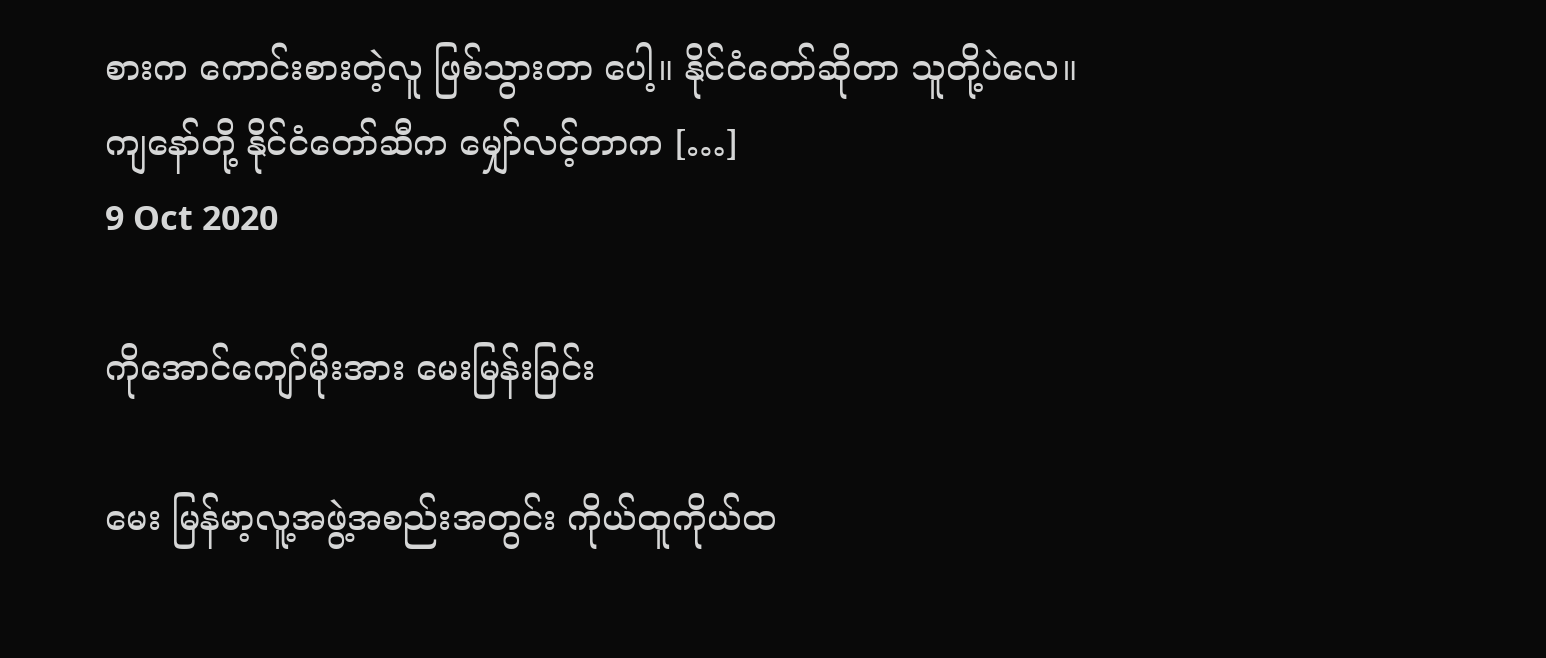စားက ကောင်းစားတဲ့လူ ဖြစ်သွားတာ ပေါ့။ နိုင်ငံတော်ဆိုတာ သူတို့ပဲလေ။ ကျနော်တို့ နိုင်ငံတော်ဆီက မျှော်လင့်တာက […]
9 Oct 2020

ကိုအောင်ကျော်မိုးအား မေးမြန်းခြင်း

မေး မြန်မာ့လူ့အဖွဲ့အစည်းအတွင်း ကိုယ်ထူကိုယ်ထ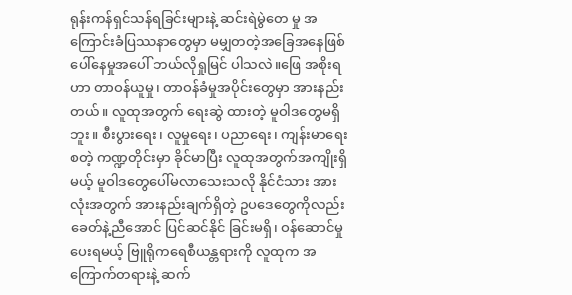ရုန်းကန်ရှင်သန်ရခြင်းများနဲ့ ဆင်းရဲမွဲတေ မှု အကြောင်းခံပြဿနာတွေမှာ မမျှတတဲ့အခြေအနေဖြစ်ပေါ်နေမှုအပေါ် ဘယ်လိုရှုမြင် ပါသလဲ။ဖြေ အစိုးရဟာ တာဝန်ယူမှု၊ တာဝန်ခံမှုအပိုင်းတွေမှာ အားနည်းတယ်။ လူထုအတွက် ရေးဆွဲ ထားတဲ့ မူဝါဒတွေမရှိဘူး။ စီးပွားရေး၊ လူမှုရေး၊ ပညာရေး၊ ကျန်းမာရေး စတဲ့ ကဏ္ဍတိုင်းမှာ ခိုင်မာပြီး လူထုအတွက်အကျိုးရှိမယ့် မူဝါဒတွေပေါ်မလာသေးသလို နိုင်ငံသား အားလုံးအတွက် အားနည်းချက်ရှိတဲ့ ဥပဒေတွေကိုလည်း ခေတ်နဲ့ညီအောင် ပြင်ဆင်နိုင် ခြင်းမရှိ၊ ဝန်ဆောင်မှုပေးရမယ့် ဗြူရိုကရေစီယန္တရားကို လူထုက အကြောက်တရားနဲ့ ဆက်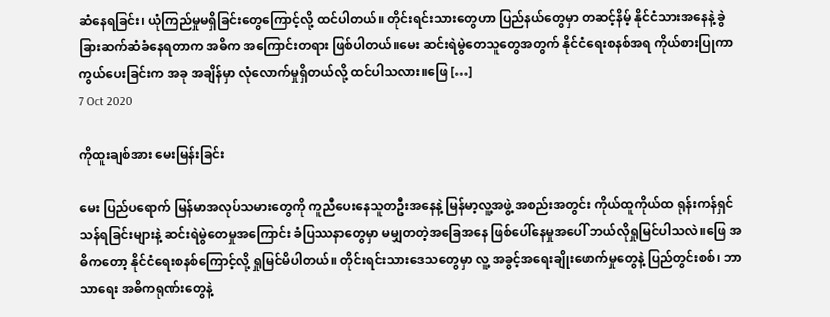ဆံနေရခြင်း၊ ယုံကြည်မှုမရှိခြင်းတွေကြောင့်လို့ ထင်ပါတယ်။ တိုင်းရင်းသားတွေဟာ ပြည်နယ်တွေမှာ တဆင့်နိမ့် နိုင်ငံသားအနေနဲ့ ခွဲခြားဆက်ဆံခံနေရတာက အဓိက အကြောင်းတရား ဖြစ်ပါတယ်။မေး ဆင်းရဲမွဲတေသူတွေအတွက် နိုင်ငံရေးစနစ်အရ ကိုယ်စားပြုကာကွယ်ပေးခြင်းက အခု အချိန်မှာ လုံလောက်မှုရှိတယ်လို့ ထင်ပါသလား။ဖြေ […]
7 Oct 2020

ကိုထူးချစ်အား မေးမြန်းခြင်း

မေး ပြည်ပရောက် မြန်မာအလုပ်သမားတွေကို ကူညီပေးနေသူတဦးအနေနဲ့ မြန်မာ့လူ့အဖွဲ့ အစည်းအတွင်း ကိုယ်ထူကိုယ်ထ ရုန်းကန်ရှင်သန်ရခြင်းများနဲ့ ဆင်းရဲမွဲတေမှုအကြောင်း ခံပြဿနာတွေမှာ မမျှတတဲ့အခြေအနေ ဖြစ်ပေါ်နေမှုအပေါ် ဘယ်လိုရှုမြင်ပါသလဲ။ဖြေ အဓိကတော့ နိုင်ငံရေးစနစ်ကြောင့်လို့ ရှုမြင်မိပါတယ်။ တိုင်းရင်းသားဒေသတွေမှာ လူ့ အခွင့်အရေးချိုးဖောက်မှုတွေနဲ့ ပြည်တွင်းစစ်၊ ဘာသာရေး အဓိကရုဏ်းတွေနဲ့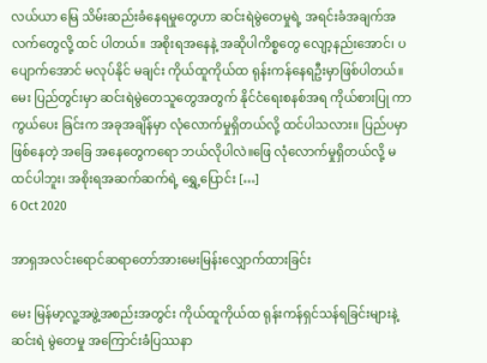လယ်ယာ မြေ သိမ်းဆည်းခံနေရမှုတွေဟာ ဆင်းရဲမွဲတေမှုရဲ့ အရင်းခံအချက်အလက်တွေလို့ ထင် ပါတယ်။ အစိုးရအနေနဲ့ အဆိုပါကိစ္စတွေ လျော့နည်းအောင်၊ ပပျောက်အောင် မလုပ်နိုင် မချင်း ကိုယ်ထူကိုယ်ထ ရုန်းကန်နေရဦးမှာဖြစ်ပါတယ်။ မေး ပြည်တွင်းမှာ ဆင်းရဲမွဲတေသူတွေအတွက် နိုင်ငံရေးစနစ်အရ ကိုယ်စားပြု ကာကွယ်ပေး ခြင်းက အခုအချိန်မှာ လုံလောက်မှုရှိတယ်လို့ ထင်ပါသလား။ ပြည်ပမှာဖြစ်နေတဲ့ အခြေ အနေတွေကရော ဘယ်လိုပါလဲ။ဖြေ လုံလောက်မှုရှိတယ်လို့ မထင်ပါဘူး၊ အစိုးရအဆက်ဆက်ရဲ့ ရွှေ့ပြောင်း […]
6 Oct 2020

အာရှအလင်းရောင်ဆရာတော်အားမေးမြန်းလျှောက်ထားခြင်း

မေး မြန်မာ့လူ့အဖွဲ့အစည်းအတွင်း ကိုယ်ထူကိုယ်ထ ရုန်းကန်ရှင်သန်ရခြင်းများနဲ့ ဆင်းရဲ မွဲတေမှု အကြောင်းခံပြဿနာ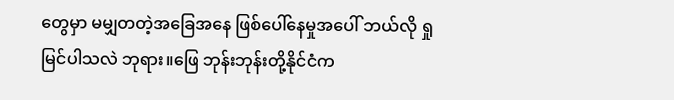တွေမှာ မမျှတတဲ့အခြေအနေ ဖြစ်ပေါ်နေမှုအပေါ် ဘယ်လို ရှုမြင်ပါသလဲ ဘုရား။ဖြေ ဘုန်းဘုန်းတို့နိုင်ငံက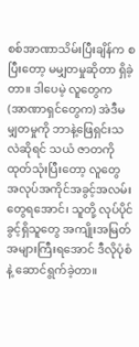စစ်အာဏာသိမ်းပြီးချိန်က စပြီးတော့ မမျှတမှုဆိုတာ ရှိခဲ့တာ။ ဒါပေမဲ့ လူတွေက (အာဏာရှင်တွေက) အဲဒီမမျှတမှုကို ဘာနဲ့ဖြေရှင်းသလဲဆိုရင် သယံ ဇာတကို ထုတ်သုံးပြီးတော့ လူတွေ အလုပ်အကိုင်အခွင့်အလမ်းတွေရအောင်၊ သူတို့ လုပ်ပိုင်ခွင့်ရှိသူတွေ အကျိုးအမြတ်အများကြီးရအောင် ဒီလိုပုံစံနဲ့ ဆောင်ရွက်ခဲ့တာ။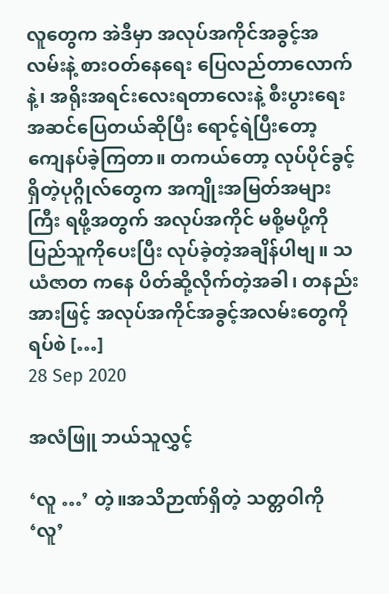လူတွေက အဲဒီမှာ အလုပ်အကိုင်အခွင့်အလမ်းနဲ့ စားဝတ်နေရေး ပြေလည်တာလောက်နဲ့၊ အရိုးအရင်းလေးရတာလေးနဲ့ စီးပွားရေးအဆင်ပြေတယ်ဆိုပြီး ရောင့်ရဲပြီးတော့ ကျေနပ်ခဲ့ကြတာ။ တကယ်တော့ လုပ်ပိုင်ခွင့်ရှိတဲ့ပုဂ္ဂိုလ်တွေက အကျိုးအမြတ်အများကြီး ရဖို့အတွက် အလုပ်အကိုင် မစို့မပို့ကို ပြည်သူကိုပေးပြီး လုပ်ခဲ့တဲ့အချိန်ပါဗျ။ သယံဇာတ ကနေ ပိတ်ဆို့လိုက်တဲ့အခါ၊ တနည်းအားဖြင့် အလုပ်အကိုင်အခွင့်အလမ်းတွေကို ရပ်စဲ […]
28 Sep 2020

အလံဖြူ ဘယ်သူလွှင့်

‘လူ …’ တဲ့။အသိဉာဏ်ရှိတဲ့ သတ္တဝါကို ‘လူ’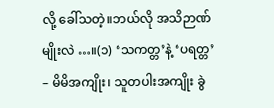လို့ ခေါ်သတဲ့။ဘယ်လို အသိဉာဏ်မျိုးလဲ …။(၁) ‘သကတ္တ’နဲ့ ‘ပရတ္တ’ – မိမိအကျိုး၊ သူတပါးအကျိုး ခွဲ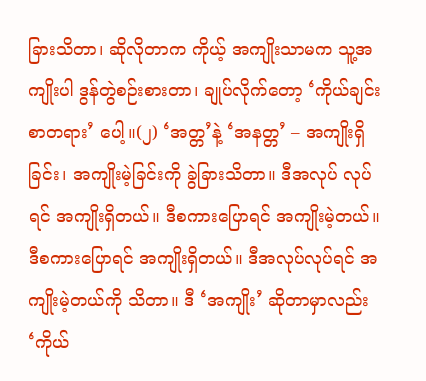ခြားသိတာ၊ ဆိုလိုတာက ကိုယ့် အကျိုးသာမက သူ့အကျိုးပါ ဒွန်တွဲစဉ်းစားတာ၊ ချုပ်လိုက်တော့ ‘ကိုယ်ချင်းစာတရား’ ပေါ့။(၂) ‘အတ္တ’နဲ့ ‘အနတ္တ’ – အကျိုးရှိခြင်း၊ အကျိုးမဲ့ခြင်းကို ခွဲခြားသိတာ။ ဒီအလုပ် လုပ်ရင် အကျိုးရှိတယ်။ ဒီစကားပြောရင် အကျိုးမဲ့တယ်။ ဒီစကားပြောရင် အကျိုးရှိတယ်။ ဒီအလုပ်လုပ်ရင် အကျိုးမဲ့တယ်ကို သိတာ။ ဒီ ‘အကျိုး’ ဆိုတာမှာလည်း ‘ကိုယ်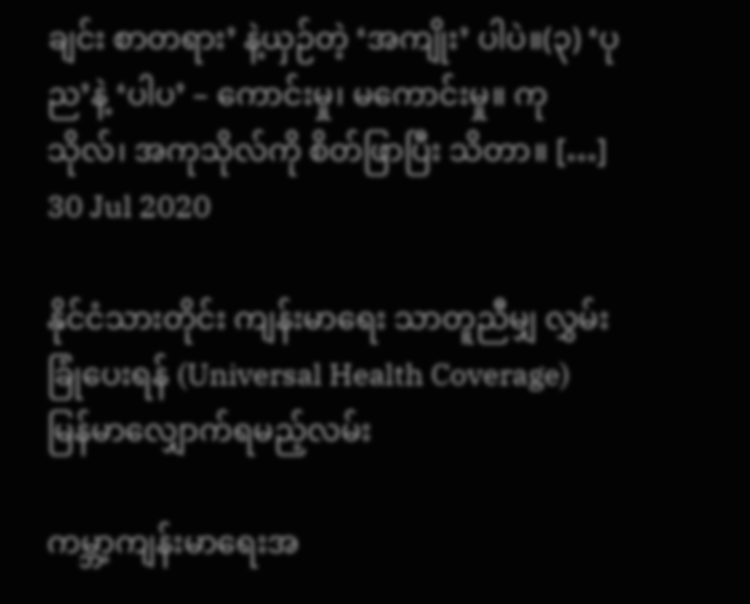ချင်း စာတရား’ နဲ့ယှဉ်တဲ့ ‘အကျိုး’ ပါပဲ။(၃) ‘ပုည’နဲ့ ‘ပါပ’ – ကောင်းမှု၊ မကောင်းမှု။ ကုသိုလ်၊ အကုသိုလ်ကို စိတ်ဖြာပြီး သိတာ။ […]
30 Jul 2020

နိုင်ငံသားတိုင်း ကျန်းမာရေး သာတူညီမျှ လွှမ်းခြုံပေးရန် (Universal Health Coverage) မြန်မာလျှောက်ရမည့်လမ်း

ကမ္ဘာ့ကျန်းမာရေးအ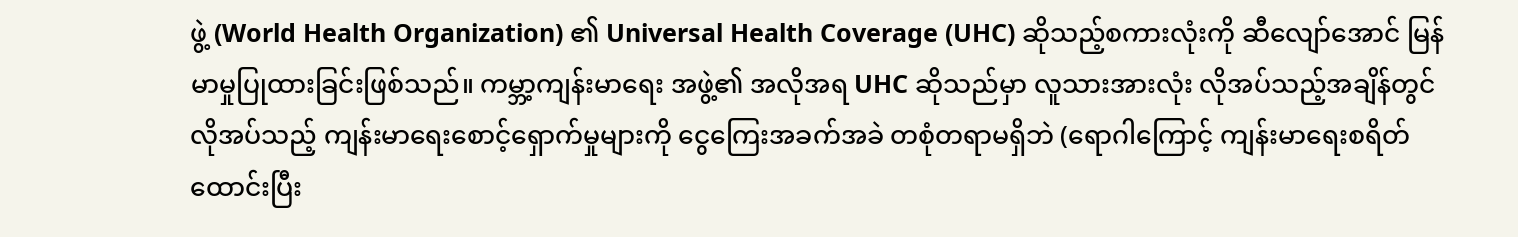ဖွဲ့ (World Health Organization) ၏ Universal Health Coverage (UHC) ဆိုသည့်စကားလုံးကို ဆီလျော်အောင် မြန်မာမှုပြုထားခြင်းဖြစ်သည်။ ကမ္ဘာ့ကျန်းမာရေး အဖွဲ့၏ အလိုအရ UHC ဆိုသည်မှာ လူသားအားလုံး လိုအပ်သည့်အချိန်တွင် လိုအပ်သည့် ကျန်းမာရေးစောင့်ရှောက်မှုများကို ငွေကြေးအခက်အခဲ တစုံတရာမရှိဘဲ (ရောဂါကြောင့် ကျန်းမာရေးစရိတ်ထောင်းပြီး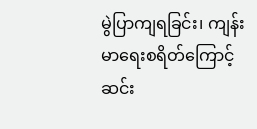မွဲပြာကျရခြင်း၊ ကျန်းမာရေးစရိတ်ကြောင့် ဆင်း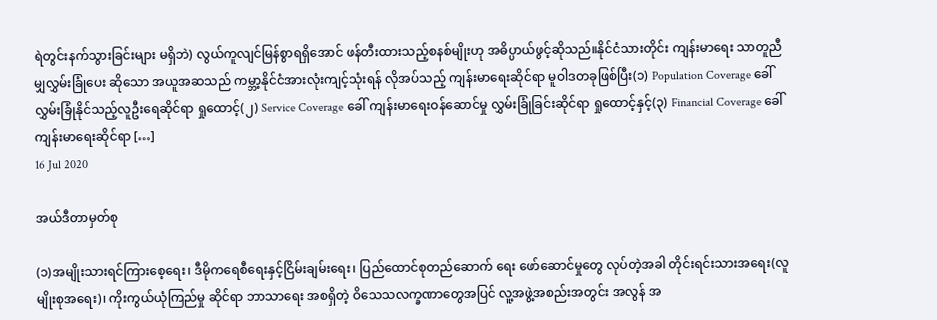ရဲတွင်းနက်သွားခြင်းများ မရှိဘဲ) လွယ်ကူလျင်မြန်စွာရရှိအောင် ဖန်တီးထားသည့်စနစ်မျိုးဟု အဓိပ္ပာယ်ဖွင့်ဆိုသည်။နိုင်ငံသားတိုင်း ကျန်းမာရေး သာတူညီမျှလွှမ်းခြုံပေး ဆိုသော အယူအဆသည် ကမ္ဘာ့နိုင်ငံအားလုံးကျင့်သုံးရန် လိုအပ်သည့် ကျန်းမာရေးဆိုင်ရာ မူဝါဒတခုဖြစ်ပြီး(၁) Population Coverage ခေါ် လွှမ်းခြုံနိုင်သည့်လူဦးရေဆိုင်ရာ ရှုထောင့်(၂) Service Coverage ခေါ် ကျန်းမာရေးဝန်ဆောင်မှု လွှမ်းခြုံခြင်းဆိုင်ရာ ရှုထောင့်နှင့်(၃) Financial Coverage ခေါ် ကျန်းမာရေးဆိုင်ရာ […]
16 Jul 2020

အယ်ဒီတာမှတ်စု

(၁)အမျိုးသားရင်ကြားစေ့ရေး၊ ဒီမိုကရေစီရေးနှင့်ငြိမ်းချမ်းရေး၊ ပြည်ထောင်စုတည်ဆောက် ရေး ဖော်ဆောင်မှုတွေ လုပ်တဲ့အခါ တိုင်းရင်းသားအရေး(လူမျိုးစုအရေး)၊ ကိုးကွယ်ယုံကြည်မှု ဆိုင်ရာ ဘာသာရေး အစရှိတဲ့ ဝိသေသလက္ခဏာတွေအပြင် လူ့အဖွဲ့အစည်းအတွင်း အလွန် အ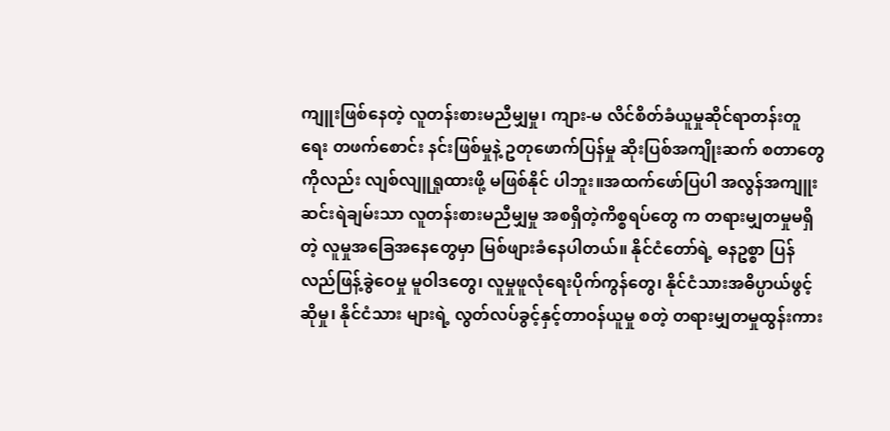ကျူးဖြစ်နေတဲ့ လူတန်းစားမညီမျှမှု၊ ကျား-မ လိင်စိတ်ခံယူမှုဆိုင်ရာတန်းတူရေး တဖက်စောင်း နင်းဖြစ်မှုနဲ့ ဥတုဖောက်ပြန်မှု ဆိုးပြစ်အကျိုးဆက် စတာတွေကိုလည်း လျစ်လျူရှုထားဖို့ မဖြစ်နိုင် ပါဘူး။အထက်ဖော်ပြပါ အလွန်အကျူး ဆင်းရဲချမ်းသာ လူတန်းစားမညီမျှမှု အစရှိတဲ့ကိစ္စရပ်တွေ က တရားမျှတမှုမရှိတဲ့ လူမှုအခြေအနေတွေမှာ မြစ်ဖျားခံနေပါတယ်။ နိုင်ငံတော်ရဲ့ ဓနဥစ္စာ ပြန် လည်ဖြန့်ခွဲဝေမှု မူဝါဒတွေ၊ လူမှုဖူလုံရေးပိုက်ကွန်တွေ၊ နိုင်ငံသားအဓိပ္ပာယ်ဖွင့်ဆိုမှု၊ နိုင်ငံသား များရဲ့ လွတ်လပ်ခွင့်နှင့်တာဝန်ယူမှု စတဲ့ တရားမျှတမှုထွန်းကား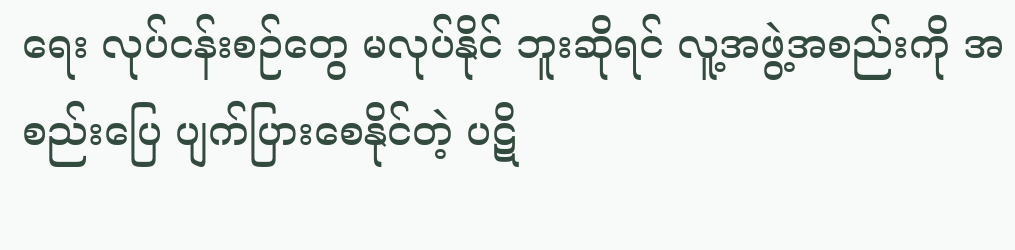ရေး လုပ်ငန်းစဉ်တွေ မလုပ်နိုင် ဘူးဆိုရင် လူ့အဖွဲ့အစည်းကို အစည်းပြေ ပျက်ပြားစေနိုင်တဲ့ ပဋိ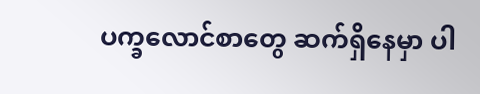ပက္ခလောင်စာတွေ ဆက်ရှိနေမှာ ပါ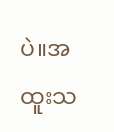ပဲ။အထူးသ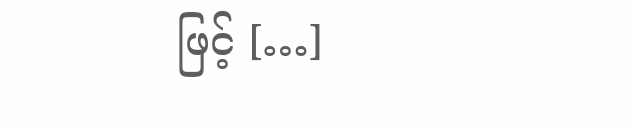ဖြင့် […]